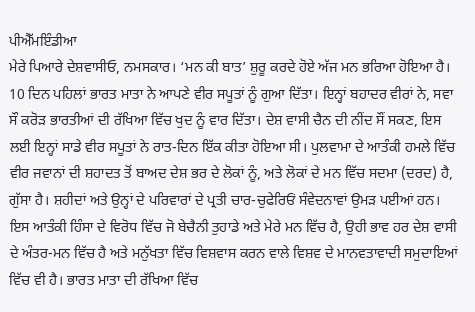ਪੀਐੱਮਇੰਡੀਆ
ਮੇਰੇ ਪਿਆਰੇ ਦੇਸ਼ਵਾਸੀਓ, ਨਮਸਕਾਰ। ‘ਮਨ ਕੀ ਬਾਤ’ ਸ਼ੁਰੂ ਕਰਦੇ ਹੋਏ ਅੱਜ ਮਨ ਭਰਿਆ ਹੋਇਆ ਹੈ। 10 ਦਿਨ ਪਹਿਲਾਂ ਭਾਰਤ ਮਾਤਾ ਨੇ ਆਪਣੇ ਵੀਰ ਸਪੂਤਾਂ ਨੂੰ ਗੁਆ ਦਿੱਤਾ। ਇਨ੍ਹਾਂ ਬਹਾਦਰ ਵੀਰਾਂ ਨੇ, ਸਵਾ ਸੌ ਕਰੋੜ ਭਾਰਤੀਆਂ ਦੀ ਰੱਖਿਆ ਵਿੱਚ ਖੁਦ ਨੂੰ ਵਾਰ ਦਿੱਤਾ। ਦੇਸ਼ ਵਾਸੀ ਚੈਨ ਦੀ ਨੀਂਦ ਸੌਂ ਸਕਣ, ਇਸ ਲਈ ਇਨ੍ਹਾਂ ਸਾਡੇ ਵੀਰ ਸਪੂਤਾਂ ਨੇ ਰਾਤ-ਦਿਨ ਇੱਕ ਕੀਤਾ ਹੋਇਆ ਸੀ। ਪੁਲਵਾਮਾ ਦੇ ਆਤੰਕੀ ਹਮਲੇ ਵਿੱਚ ਵੀਰ ਜਵਾਨਾਂ ਦੀ ਸ਼ਹਾਦਤ ਤੋਂ ਬਾਅਦ ਦੇਸ਼ ਭਰ ਦੇ ਲੋਕਾਂ ਨੂੰ, ਅਤੇ ਲੋਕਾਂ ਦੇ ਮਨ ਵਿੱਚ ਸਦਮਾ (ਦਰਦ) ਹੈ, ਗੁੱਸਾ ਹੈ। ਸ਼ਹੀਦਾਂ ਅਤੇ ਉਨ੍ਹਾਂ ਦੇ ਪਰਿਵਾਰਾਂ ਦੇ ਪ੍ਰਤੀ ਚਾਰ-ਚੁਫੇਰਿਓਂ ਸੰਵੇਦਨਾਵਾਂ ਉਮੜ ਪਈਆਂ ਹਨ। ਇਸ ਆਤੰਕੀ ਹਿੰਸਾ ਦੇ ਵਿਰੋਧ ਵਿੱਚ ਜੋ ਬੇਚੈਨੀ ਤੁਹਾਡੇ ਅਤੇ ਮੇਰੇ ਮਨ ਵਿੱਚ ਹੈ, ਉਹੀ ਭਾਵ ਹਰ ਦੇਸ਼ ਵਾਸੀ ਦੇ ਅੰਤਰ-ਮਨ ਵਿੱਚ ਹੈ ਅਤੇ ਮਨੁੱਖਤਾ ਵਿੱਚ ਵਿਸ਼ਵਾਸ ਕਰਨ ਵਾਲੇ ਵਿਸ਼ਵ ਦੇ ਮਾਨਵਤਾਵਾਦੀ ਸਮੁਦਾਇਆਂ ਵਿੱਚ ਵੀ ਹੈ। ਭਾਰਤ ਮਾਤਾ ਦੀ ਰੱਖਿਆ ਵਿੱਚ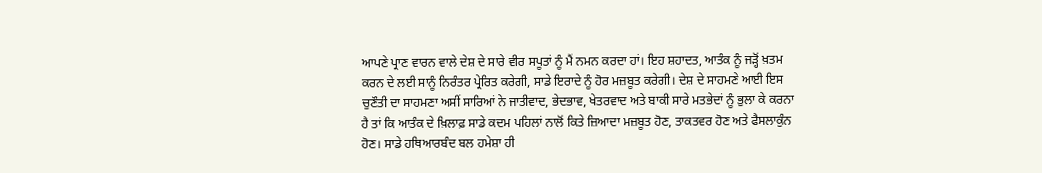ਆਪਣੇ ਪ੍ਰਾਣ ਵਾਰਨ ਵਾਲੇ ਦੇਸ਼ ਦੇ ਸਾਰੇ ਵੀਰ ਸਪੂਤਾਂ ਨੂੰ ਮੈਂ ਨਮਨ ਕਰਦਾ ਹਾਂ। ਇਹ ਸ਼ਹਾਦਤ, ਆਤੰਕ ਨੂੰ ਜੜ੍ਹੋਂ ਖ਼ਤਮ ਕਰਨ ਦੇ ਲਈ ਸਾਨੂੰ ਨਿਰੰਤਰ ਪ੍ਰੇਰਿਤ ਕਰੇਗੀ, ਸਾਡੇ ਇਰਾਦੇ ਨੂੰ ਹੋਰ ਮਜ਼ਬੂਤ ਕਰੇਗੀ। ਦੇਸ਼ ਦੇ ਸਾਹਮਣੇ ਆਈ ਇਸ ਚੁਣੌਤੀ ਦਾ ਸਾਹਮਣਾ ਅਸੀਂ ਸਾਰਿਆਂ ਨੇ ਜਾਤੀਵਾਦ, ਭੇਦਭਾਵ, ਖੇਤਰਵਾਦ ਅਤੇ ਬਾਕੀ ਸਾਰੇ ਮਤਭੇਦਾਂ ਨੂੰ ਭੁਲਾ ਕੇ ਕਰਨਾ ਹੈ ਤਾਂ ਕਿ ਆਤੰਕ ਦੇ ਖ਼ਿਲਾਫ਼ ਸਾਡੇ ਕਦਮ ਪਹਿਲਾਂ ਨਾਲੋਂ ਕਿਤੇ ਜ਼ਿਆਦਾ ਮਜ਼ਬੂਤ ਹੋਣ, ਤਾਕਤਵਰ ਹੋਣ ਅਤੇ ਫੈਸਲਾਕੁੰਨ ਹੋਣ। ਸਾਡੇ ਹਥਿਆਰਬੰਦ ਬਲ ਹਮੇਸ਼ਾ ਹੀ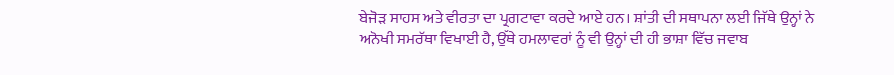ਬੇਜੋੜ ਸਾਹਸ ਅਤੇ ਵੀਰਤਾ ਦਾ ਪ੍ਰਗਟਾਵਾ ਕਰਦੇ ਆਏ ਹਨ। ਸ਼ਾਂਤੀ ਦੀ ਸਥਾਪਨਾ ਲਈ ਜਿੱਥੇ ਉਨ੍ਹਾਂ ਨੇ ਅਨੋਖੀ ਸਮਰੱਥਾ ਵਿਖਾਈ ਹੈ, ਉੱਥੇ ਹਮਲਾਵਰਾਂ ਨੂੰ ਵੀ ਉਨ੍ਹਾਂ ਦੀ ਹੀ ਭਾਸ਼ਾ ਵਿੱਚ ਜਵਾਬ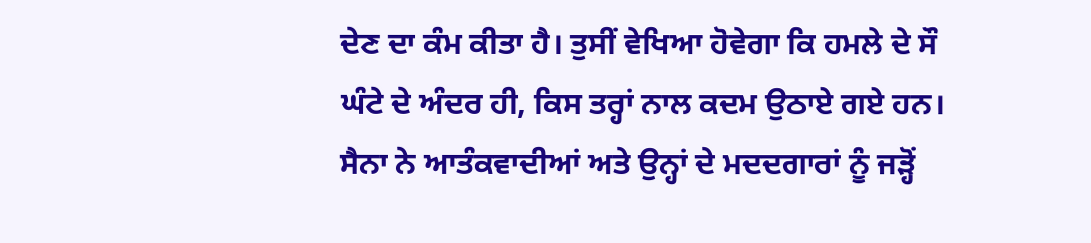ਦੇਣ ਦਾ ਕੰਮ ਕੀਤਾ ਹੈ। ਤੁਸੀਂ ਵੇਖਿਆ ਹੋਵੇਗਾ ਕਿ ਹਮਲੇ ਦੇ ਸੌ ਘੰਟੇ ਦੇ ਅੰਦਰ ਹੀ, ਕਿਸ ਤਰ੍ਹਾਂ ਨਾਲ ਕਦਮ ਉਠਾਏ ਗਏ ਹਨ। ਸੈਨਾ ਨੇ ਆਤੰਕਵਾਦੀਆਂ ਅਤੇ ਉਨ੍ਹਾਂ ਦੇ ਮਦਦਗਾਰਾਂ ਨੂੰ ਜੜ੍ਹੋਂ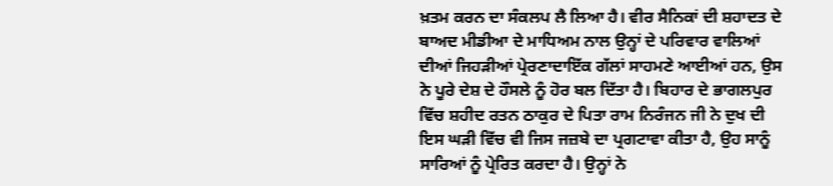ਖ਼ਤਮ ਕਰਨ ਦਾ ਸੰਕਲਪ ਲੈ ਲਿਆ ਹੈ। ਵੀਰ ਸੈਨਿਕਾਂ ਦੀ ਸ਼ਹਾਦਤ ਦੇ ਬਾਅਦ ਮੀਡੀਆ ਦੇ ਮਾਧਿਅਮ ਨਾਲ ਉਨ੍ਹਾਂ ਦੇ ਪਰਿਵਾਰ ਵਾਲਿਆਂ ਦੀਆਂ ਜਿਹੜੀਆਂ ਪ੍ਰੇਰਣਾਦਾਇੱਕ ਗੱਲਾਂ ਸਾਹਮਣੇ ਆਈਆਂ ਹਨ, ਉਸ ਨੇ ਪੂਰੇ ਦੇਸ਼ ਦੇ ਹੌਸਲੇ ਨੂੰ ਹੋਰ ਬਲ ਦਿੱਤਾ ਹੈ। ਬਿਹਾਰ ਦੇ ਭਾਗਲਪੁਰ ਵਿੱਚ ਸ਼ਹੀਦ ਰਤਨ ਠਾਕੁਰ ਦੇ ਪਿਤਾ ਰਾਮ ਨਿਰੰਜਨ ਜੀ ਨੇ ਦੁਖ ਦੀ ਇਸ ਘੜੀ ਵਿੱਚ ਵੀ ਜਿਸ ਜਜ਼ਬੇ ਦਾ ਪ੍ਰਗਟਾਵਾ ਕੀਤਾ ਹੈ, ਉਹ ਸਾਨੂੰ ਸਾਰਿਆਂ ਨੂੰ ਪ੍ਰੇਰਿਤ ਕਰਦਾ ਹੈ। ਉਨ੍ਹਾਂ ਨੇ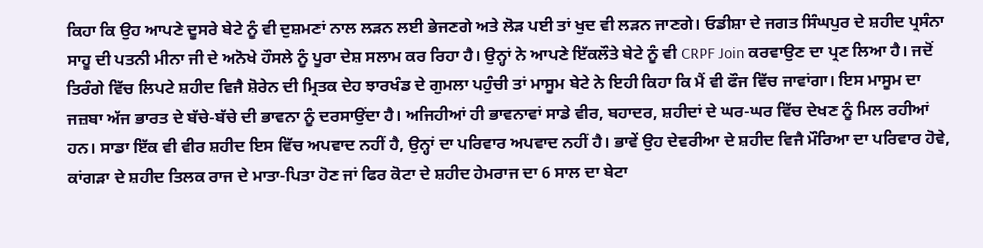ਕਿਹਾ ਕਿ ਉਹ ਆਪਣੇ ਦੂਸਰੇ ਬੇਟੇ ਨੂੰ ਵੀ ਦੁਸ਼ਮਣਾਂ ਨਾਲ ਲੜਨ ਲਈ ਭੇਜਣਗੇ ਅਤੇ ਲੋੜ ਪਈ ਤਾਂ ਖੁਦ ਵੀ ਲੜਨ ਜਾਣਗੇ। ਓਡੀਸ਼ਾ ਦੇ ਜਗਤ ਸਿੰਘਪੁਰ ਦੇ ਸ਼ਹੀਦ ਪ੍ਰਸੰਨਾ ਸਾਹੂ ਦੀ ਪਤਨੀ ਮੀਨਾ ਜੀ ਦੇ ਅਨੋਖੇ ਹੌਸਲੇ ਨੂੰ ਪੂਰਾ ਦੇਸ਼ ਸਲਾਮ ਕਰ ਰਿਹਾ ਹੈ। ਉਨ੍ਹਾਂ ਨੇ ਆਪਣੇ ਇੱਕਲੌਤੇ ਬੇਟੇ ਨੂੰ ਵੀ CRPF Join ਕਰਵਾਉਣ ਦਾ ਪ੍ਰਣ ਲਿਆ ਹੈ। ਜਦੋਂ ਤਿਰੰਗੇ ਵਿੱਚ ਲਿਪਟੇ ਸ਼ਹੀਦ ਵਿਜੈ ਸ਼ੋਰੇਨ ਦੀ ਮ੍ਰਿਤਕ ਦੇਹ ਝਾਰਖੰਡ ਦੇ ਗੁਮਲਾ ਪਹੁੰਚੀ ਤਾਂ ਮਾਸੂਮ ਬੇਟੇ ਨੇ ਇਹੀ ਕਿਹਾ ਕਿ ਮੈਂ ਵੀ ਫੌਜ ਵਿੱਚ ਜਾਵਾਂਗਾ। ਇਸ ਮਾਸੂਮ ਦਾ ਜਜ਼ਬਾ ਅੱਜ ਭਾਰਤ ਦੇ ਬੱਚੇ-ਬੱਚੇ ਦੀ ਭਾਵਨਾ ਨੂੰ ਦਰਸਾਉਂਦਾ ਹੈ। ਅਜਿਹੀਆਂ ਹੀ ਭਾਵਨਾਵਾਂ ਸਾਡੇ ਵੀਰ, ਬਹਾਦਰ, ਸ਼ਹੀਦਾਂ ਦੇ ਘਰ-ਘਰ ਵਿੱਚ ਦੇਖਣ ਨੂੰ ਮਿਲ ਰਹੀਆਂ ਹਨ। ਸਾਡਾ ਇੱਕ ਵੀ ਵੀਰ ਸ਼ਹੀਦ ਇਸ ਵਿੱਚ ਅਪਵਾਦ ਨਹੀਂ ਹੈ, ਉਨ੍ਹਾਂ ਦਾ ਪਰਿਵਾਰ ਅਪਵਾਦ ਨਹੀਂ ਹੈ। ਭਾਵੇਂ ਉਹ ਦੇਵਰੀਆ ਦੇ ਸ਼ਹੀਦ ਵਿਜੈ ਮੌਰਿਆ ਦਾ ਪਰਿਵਾਰ ਹੋਵੇ, ਕਾਂਗੜਾ ਦੇ ਸ਼ਹੀਦ ਤਿਲਕ ਰਾਜ ਦੇ ਮਾਤਾ-ਪਿਤਾ ਹੋਣ ਜਾਂ ਫਿਰ ਕੋਟਾ ਦੇ ਸ਼ਹੀਦ ਹੇਮਰਾਜ ਦਾ 6 ਸਾਲ ਦਾ ਬੇਟਾ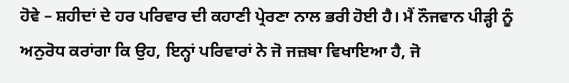ਹੋਵੇ – ਸ਼ਹੀਦਾਂ ਦੇ ਹਰ ਪਰਿਵਾਰ ਦੀ ਕਹਾਣੀ ਪ੍ਰੇਰਣਾ ਨਾਲ ਭਰੀ ਹੋਈ ਹੈ। ਮੈਂ ਨੌਜਵਾਨ ਪੀੜ੍ਹੀ ਨੂੰ ਅਨੁਰੋਧ ਕਰਾਂਗਾ ਕਿ ਉਹ, ਇਨ੍ਹਾਂ ਪਰਿਵਾਰਾਂ ਨੇ ਜੋ ਜਜ਼ਬਾ ਵਿਖਾਇਆ ਹੈ, ਜੋ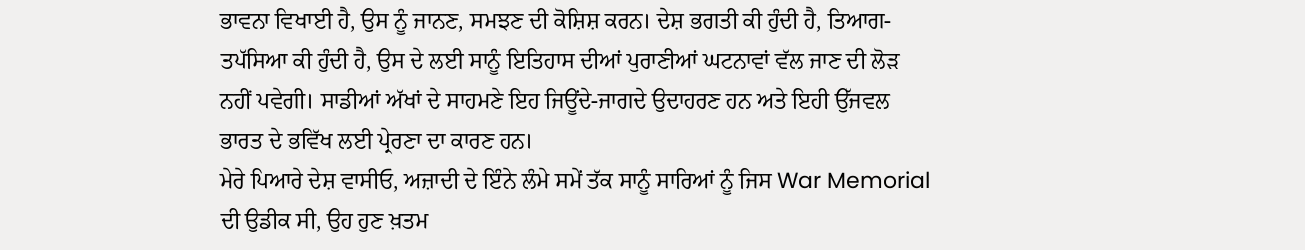ਭਾਵਨਾ ਵਿਖਾਈ ਹੈ, ਉਸ ਨੂੰ ਜਾਨਣ, ਸਮਝਣ ਦੀ ਕੋਸ਼ਿਸ਼ ਕਰਨ। ਦੇਸ਼ ਭਗਤੀ ਕੀ ਹੁੰਦੀ ਹੈ, ਤਿਆਗ-ਤਪੱਸਿਆ ਕੀ ਹੁੰਦੀ ਹੈ, ਉਸ ਦੇ ਲਈ ਸਾਨੂੰ ਇਤਿਹਾਸ ਦੀਆਂ ਪੁਰਾਣੀਆਂ ਘਟਨਾਵਾਂ ਵੱਲ ਜਾਣ ਦੀ ਲੋੜ ਨਹੀਂ ਪਵੇਗੀ। ਸਾਡੀਆਂ ਅੱਖਾਂ ਦੇ ਸਾਹਮਣੇ ਇਹ ਜਿਊਂਦੇ-ਜਾਗਦੇ ਉਦਾਹਰਣ ਹਨ ਅਤੇ ਇਹੀ ਉੱਜਵਲ ਭਾਰਤ ਦੇ ਭਵਿੱਖ ਲਈ ਪ੍ਰੇਰਣਾ ਦਾ ਕਾਰਣ ਹਨ।
ਮੇਰੇ ਪਿਆਰੇ ਦੇਸ਼ ਵਾਸੀਓ, ਅਜ਼ਾਦੀ ਦੇ ਇੰਨੇ ਲੰਮੇ ਸਮੇਂ ਤੱਕ ਸਾਨੂੰ ਸਾਰਿਆਂ ਨੂੰ ਜਿਸ War Memorial ਦੀ ਉਡੀਕ ਸੀ, ਉਹ ਹੁਣ ਖ਼ਤਮ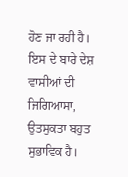ਹੋਣ ਜਾ ਰਹੀ ਹੈ। ਇਸ ਦੇ ਬਾਰੇ ਦੇਸ਼ ਵਾਸੀਆਂ ਦੀ ਜਿਗਿਆਸਾ, ਉਤਸੁਕਤਾ ਬਹੁਤ ਸੁਭਾਵਿਕ ਹੈ।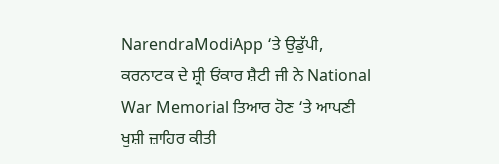NarendraModiApp ‘ਤੇ ਉਡੁੱਪੀ, ਕਰਨਾਟਕ ਦੇ ਸ਼੍ਰੀ ਓਂਕਾਰ ਸ਼ੈਟੀ ਜੀ ਨੇ National War Memorial ਤਿਆਰ ਹੋਣ ‘ਤੇ ਆਪਣੀ ਖੁਸ਼ੀ ਜ਼ਾਹਿਰ ਕੀਤੀ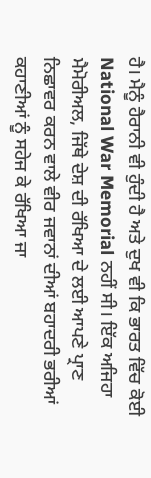ਹੈ। ਮੈਨੂੰ ਹੈਰਾਨੀ ਵੀ ਹੁੰਦੀ ਹੈ ਅਤੇ ਦੁਖ ਵੀ ਕਿ ਭਾਰਤ ਵਿੱਚ ਕੋਈ National War Memorial ਨਹੀਂ ਸੀ। ਇੱਕ ਅਜਿਹਾ ਮੈਮੋਰੀਅਲ, ਜਿੱਥੇ ਦੇਸ਼ ਦੀ ਰੱਖਿਆ ਦੇ ਲਈ ਆਪਣੇ ਪ੍ਰਾਣ ਨਿਛਾਵਰ ਕਰਨ ਵਾਲੇ ਵੀਰ ਜਵਾਨਾਂ ਦੀਆਂ ਬਹਾਦਰੀ ਭਰੀਆਂ ਕਹਾਣੀਆਂ ਨੂੰ ਸਹੇਜ ਕੇ ਰੱਖਿਆ ਜਾ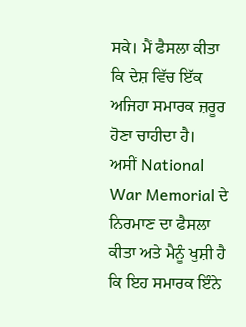ਸਕੇ। ਮੈਂ ਫੈਸਲਾ ਕੀਤਾ ਕਿ ਦੇਸ਼ ਵਿੱਚ ਇੱਕ ਅਜਿਹਾ ਸਮਾਰਕ ਜ਼ਰੂਰ ਹੋਣਾ ਚਾਹੀਦਾ ਹੈ।
ਅਸੀਂ National War Memorial ਦੇ ਨਿਰਮਾਣ ਦਾ ਫੈਸਲਾ ਕੀਤਾ ਅਤੇ ਮੈਨੂੰ ਖੁਸ਼ੀ ਹੈ ਕਿ ਇਹ ਸਮਾਰਕ ਇੰਨੇ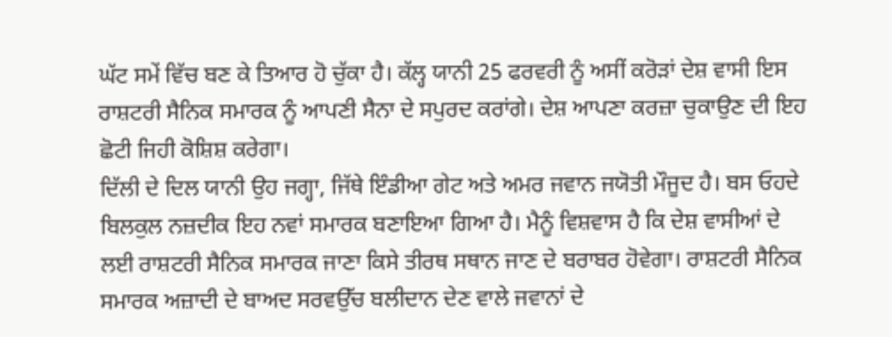ਘੱਟ ਸਮੇਂ ਵਿੱਚ ਬਣ ਕੇ ਤਿਆਰ ਹੋ ਚੁੱਕਾ ਹੈ। ਕੱਲ੍ਹ ਯਾਨੀ 25 ਫਰਵਰੀ ਨੂੰ ਅਸੀਂ ਕਰੋੜਾਂ ਦੇਸ਼ ਵਾਸੀ ਇਸ ਰਾਸ਼ਟਰੀ ਸੈਨਿਕ ਸਮਾਰਕ ਨੂੰ ਆਪਣੀ ਸੈਨਾ ਦੇ ਸਪੁਰਦ ਕਰਾਂਗੇ। ਦੇਸ਼ ਆਪਣਾ ਕਰਜ਼ਾ ਚੁਕਾਉਣ ਦੀ ਇਹ ਛੋਟੀ ਜਿਹੀ ਕੋਸ਼ਿਸ਼ ਕਰੇਗਾ।
ਦਿੱਲੀ ਦੇ ਦਿਲ ਯਾਨੀ ਉਹ ਜਗ੍ਹਾ, ਜਿੱਥੇ ਇੰਡੀਆ ਗੇਟ ਅਤੇ ਅਮਰ ਜਵਾਨ ਜਯੋਤੀ ਮੌਜੂਦ ਹੈ। ਬਸ ਓਹਦੇ ਬਿਲਕੁਲ ਨਜ਼ਦੀਕ ਇਹ ਨਵਾਂ ਸਮਾਰਕ ਬਣਾਇਆ ਗਿਆ ਹੈ। ਮੈਨੂੰ ਵਿਸ਼ਵਾਸ ਹੈ ਕਿ ਦੇਸ਼ ਵਾਸੀਆਂ ਦੇ ਲਈ ਰਾਸ਼ਟਰੀ ਸੈਨਿਕ ਸਮਾਰਕ ਜਾਣਾ ਕਿਸੇ ਤੀਰਥ ਸਥਾਨ ਜਾਣ ਦੇ ਬਰਾਬਰ ਹੋਵੇਗਾ। ਰਾਸ਼ਟਰੀ ਸੈਨਿਕ ਸਮਾਰਕ ਅਜ਼ਾਦੀ ਦੇ ਬਾਅਦ ਸਰਵਉੱਚ ਬਲੀਦਾਨ ਦੇਣ ਵਾਲੇ ਜਵਾਨਾਂ ਦੇ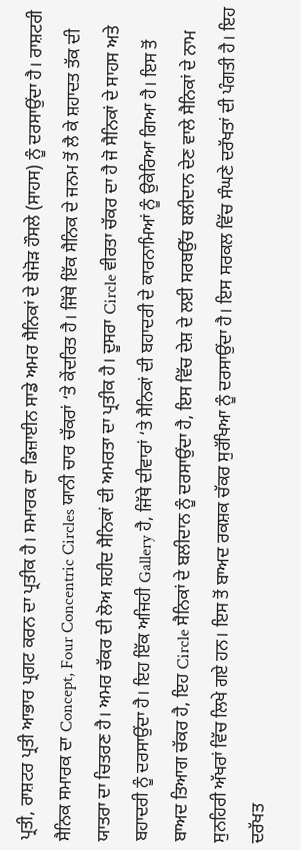ਪ੍ਰਤੀ, ਰਾਸ਼ਟਰ ਪ੍ਰਤੀ ਆਭਾਰ ਪ੍ਰਗਟ ਕਰਨ ਦਾ ਪ੍ਰਤੀਕ ਹੈ। ਸਮਾਰਕ ਦਾ ਡਿਜ਼ਾਈਨ ਸਾਡੇ ਅਮਰ ਸੈਨਿਕਾਂ ਦੇ ਬੇਜੋੜ ਹੌਸਲੇ (ਸਾਹਸ) ਨੂੰ ਦਰਸਾਉਂਦਾ ਹੈ। ਰਾਸ਼ਟਰੀ ਸੈਨਿਕ ਸਮਾਰਕ ਦਾ Concept, Four Concentric Circles ਯਾਨੀ ਚਾਰ ਚੱਕਰਾਂ ‘ਤੇ ਕੇਂਦਰਿਤ ਹੈ। ਜਿੱਥੇ ਇੱਕ ਸੈਨਿਕ ਦੇ ਜਨਮ ਤੋਂ ਲੈ ਕੇ ਸ਼ਹਾਦਤ ਤੱਕ ਦੀ ਯਾਤਰਾ ਦਾ ਚਿਤਰਣ ਹੈ। ਅਮਰ ਚੱਕਰ ਦੀ ਲੋਅ ਸ਼ਹੀਦ ਸੈਨਿਕਾਂ ਦੀ ਅਮਰਤਾ ਦਾ ਪ੍ਰਤੀਕ ਹੈ। ਦੂਸਰਾ Circle ਵੀਰਤਾ ਚੱਕਰ ਦਾ ਹੈ ਜੋ ਸੈਨਿਕਾਂ ਦੇ ਸਾਹਸ ਅਤੇ ਬਹਾਦਰੀ ਨੂੰ ਦਰਸਾਉਂਦਾ ਹੈ। ਇਹ ਇੱਕ ਅਜਿਹੀ Gallery ਹੈ, ਜਿੱਥੇ ਦੀਵਾਰਾਂ ‘ਤੇ ਸੈਨਿਕਾਂ ਦੀ ਬਹਾਦਰੀ ਦੇ ਕਾਰਨਾਮਿਆਂ ਨੂੰ ਉਕੇਰਿਆ ਗਿਆ ਹੈ। ਇਸ ਤੋਂ ਬਾਅਦ ਤਿਆਗ ਚੱਕਰ ਹੈ, ਇਹ Circle ਸੈਨਿਕਾਂ ਦੇ ਬਲੀਦਾਨ ਨੂੰ ਦਰਸਾਉਂਦਾ ਹੈ, ਇਸ ਵਿੱਚ ਦੇਸ਼ ਦੇ ਲਈ ਸਰਬਉੱਚ ਬਲੀਦਾਨ ਦੇਣ ਵਾਲੇ ਸੈਨਿਕਾਂ ਦੇ ਨਾਮ ਸੁਨਹਿਰੀ ਅੱਖਰਾਂ ਵਿੱਚ ਲਿਖੇ ਗਏ ਹਨ। ਇਸ ਤੋਂ ਬਾਅਦ ਰਕਸ਼ਕ ਚੱਕਰ ਸੁਰੱਖਿਆ ਨੂੰ ਦਰਸਾਉਂਦਾ ਹੈ। ਇਸ ਸਰਕਲ ਵਿੱਚ ਸੰਘਣੇ ਦਰੱਖਤਾਂ ਦੀ ਪੰਗਤੀ ਹੈ। ਇਹ ਦਰੱਖਤ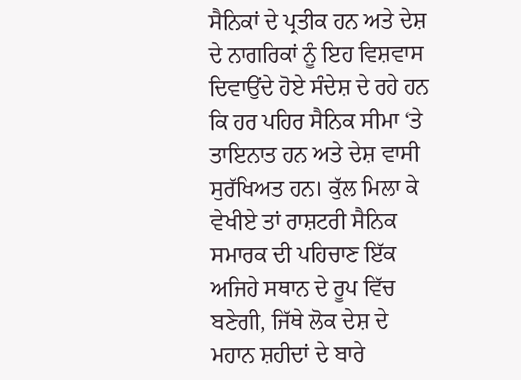ਸੈਨਿਕਾਂ ਦੇ ਪ੍ਰਤੀਕ ਹਨ ਅਤੇ ਦੇਸ਼ ਦੇ ਨਾਗਰਿਕਾਂ ਨੂੰ ਇਹ ਵਿਸ਼ਵਾਸ ਦਿਵਾਉਂਦੇ ਹੋਏ ਸੰਦੇਸ਼ ਦੇ ਰਹੇ ਹਨ ਕਿ ਹਰ ਪਹਿਰ ਸੈਨਿਕ ਸੀਮਾ ‘ਤੇ ਤਾਇਨਾਤ ਹਨ ਅਤੇ ਦੇਸ਼ ਵਾਸੀ ਸੁਰੱਖਿਅਤ ਹਨ। ਕੁੱਲ ਮਿਲਾ ਕੇ ਵੇਖੀਏ ਤਾਂ ਰਾਸ਼ਟਰੀ ਸੈਨਿਕ ਸਮਾਰਕ ਦੀ ਪਹਿਚਾਣ ਇੱਕ ਅਜਿਹੇ ਸਥਾਨ ਦੇ ਰੂਪ ਵਿੱਚ ਬਣੇਗੀ, ਜਿੱਥੇ ਲੋਕ ਦੇਸ਼ ਦੇ ਮਹਾਨ ਸ਼ਹੀਦਾਂ ਦੇ ਬਾਰੇ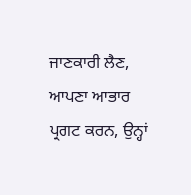ਜਾਣਕਾਰੀ ਲੈਣ, ਆਪਣਾ ਆਭਾਰ ਪ੍ਰਗਟ ਕਰਨ, ਉਨ੍ਹਾਂ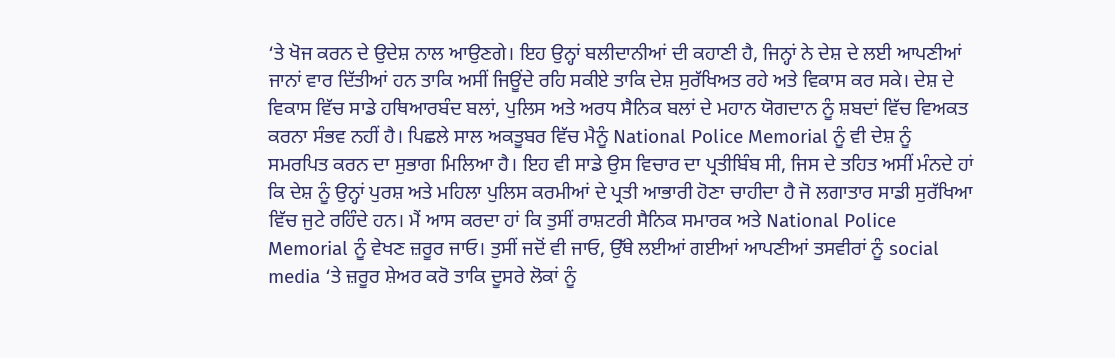‘ਤੇ ਖੋਜ ਕਰਨ ਦੇ ਉਦੇਸ਼ ਨਾਲ ਆਉਣਗੇ। ਇਹ ਉਨ੍ਹਾਂ ਬਲੀਦਾਨੀਆਂ ਦੀ ਕਹਾਣੀ ਹੈ, ਜਿਨ੍ਹਾਂ ਨੇ ਦੇਸ਼ ਦੇ ਲਈ ਆਪਣੀਆਂ ਜਾਨਾਂ ਵਾਰ ਦਿੱਤੀਆਂ ਹਨ ਤਾਕਿ ਅਸੀਂ ਜਿਊਂਦੇ ਰਹਿ ਸਕੀਏ ਤਾਕਿ ਦੇਸ਼ ਸੁਰੱਖਿਅਤ ਰਹੇ ਅਤੇ ਵਿਕਾਸ ਕਰ ਸਕੇ। ਦੇਸ਼ ਦੇ ਵਿਕਾਸ ਵਿੱਚ ਸਾਡੇ ਹਥਿਆਰਬੰਦ ਬਲਾਂ, ਪੁਲਿਸ ਅਤੇ ਅਰਧ ਸੈਨਿਕ ਬਲਾਂ ਦੇ ਮਹਾਨ ਯੋਗਦਾਨ ਨੂੰ ਸ਼ਬਦਾਂ ਵਿੱਚ ਵਿਅਕਤ ਕਰਨਾ ਸੰਭਵ ਨਹੀਂ ਹੈ। ਪਿਛਲੇ ਸਾਲ ਅਕਤੂਬਰ ਵਿੱਚ ਮੈਨੂੰ National Police Memorial ਨੂੰ ਵੀ ਦੇਸ਼ ਨੂੰ ਸਮਰਪਿਤ ਕਰਨ ਦਾ ਸੁਭਾਗ ਮਿਲਿਆ ਹੈ। ਇਹ ਵੀ ਸਾਡੇ ਉਸ ਵਿਚਾਰ ਦਾ ਪ੍ਰਤੀਬਿੰਬ ਸੀ, ਜਿਸ ਦੇ ਤਹਿਤ ਅਸੀਂ ਮੰਨਦੇ ਹਾਂ ਕਿ ਦੇਸ਼ ਨੂੰ ਉਨ੍ਹਾਂ ਪੁਰਸ਼ ਅਤੇ ਮਹਿਲਾ ਪੁਲਿਸ ਕਰਮੀਆਂ ਦੇ ਪ੍ਰਤੀ ਆਭਾਰੀ ਹੋਣਾ ਚਾਹੀਦਾ ਹੈ ਜੋ ਲਗਾਤਾਰ ਸਾਡੀ ਸੁਰੱਖਿਆ ਵਿੱਚ ਜੁਟੇ ਰਹਿੰਦੇ ਹਨ। ਮੈਂ ਆਸ ਕਰਦਾ ਹਾਂ ਕਿ ਤੁਸੀਂ ਰਾਸ਼ਟਰੀ ਸੈਨਿਕ ਸਮਾਰਕ ਅਤੇ National Police Memorial ਨੂੰ ਵੇਖਣ ਜ਼ਰੂਰ ਜਾਓ। ਤੁਸੀਂ ਜਦੋਂ ਵੀ ਜਾਓ, ਉੱਥੇ ਲਈਆਂ ਗਈਆਂ ਆਪਣੀਆਂ ਤਸਵੀਰਾਂ ਨੂੰ social media ‘ਤੇ ਜ਼ਰੂਰ ਸ਼ੇਅਰ ਕਰੋ ਤਾਕਿ ਦੂਸਰੇ ਲੋਕਾਂ ਨੂੰ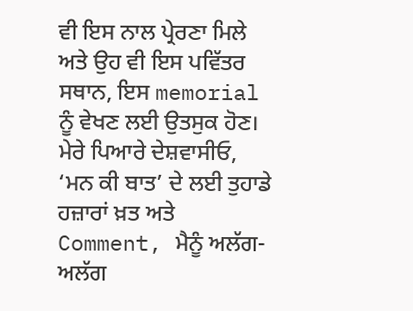ਵੀ ਇਸ ਨਾਲ ਪ੍ਰੇਰਣਾ ਮਿਲੇ ਅਤੇ ਉਹ ਵੀ ਇਸ ਪਵਿੱਤਰ ਸਥਾਨ, ਇਸ memorial ਨੂੰ ਵੇਖਣ ਲਈ ਉਤਸੁਕ ਹੋਣ।
ਮੇਰੇ ਪਿਆਰੇ ਦੇਸ਼ਵਾਸੀਓ, ‘ਮਨ ਕੀ ਬਾਤ’ ਦੇ ਲਈ ਤੁਹਾਡੇ ਹਜ਼ਾਰਾਂ ਖ਼ਤ ਅਤੇ Comment, ਮੈਨੂੰ ਅਲੱਗ-ਅਲੱਗ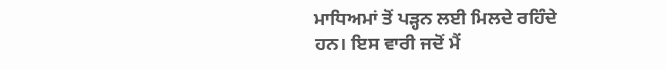ਮਾਧਿਅਮਾਂ ਤੋਂ ਪੜ੍ਹਨ ਲਈ ਮਿਲਦੇ ਰਹਿੰਦੇ ਹਨ। ਇਸ ਵਾਰੀ ਜਦੋਂ ਮੈਂ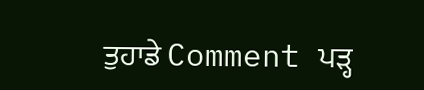ਤੁਹਾਡੇ Comment ਪੜ੍ਹ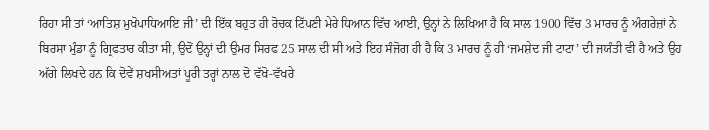ਰਿਹਾ ਸੀ ਤਾਂ ‘ਆਤਿਸ਼ ਮੁਖੋਪਾਧਿਆਇ ਜੀ’ ਦੀ ਇੱਕ ਬਹੁਤ ਹੀ ਰੋਚਕ ਟਿੱਪਣੀ ਮੇਰੇ ਧਿਆਨ ਵਿੱਚ ਆਈ, ਉਨ੍ਹਾਂ ਨੇ ਲਿਖਿਆ ਹੈ ਕਿ ਸਾਲ 1900 ਵਿੱਚ 3 ਮਾਰਚ ਨੂੰ ਅੰਗਰੇਜ਼ਾਂ ਨੇ ਬਿਰਸਾ ਮੁੰਡਾ ਨੂੰ ਗ੍ਰਿਫਤਾਰ ਕੀਤਾ ਸੀ, ਉਦੋਂ ਉਨ੍ਹਾਂ ਦੀ ਉਮਰ ਸਿਰਫ 25 ਸਾਲ ਦੀ ਸੀ ਅਤੇ ਇਹ ਸੰਜੋਗ ਹੀ ਹੈ ਕਿ 3 ਮਾਰਚ ਨੂੰ ਹੀ ‘ਜਮਸ਼ੇਦ ਜੀ ਟਾਟਾ’ ਦੀ ਜਯੰਤੀ ਵੀ ਹੈ ਅਤੇ ਉਹ ਅੱਗੇ ਲਿਖਦੇ ਹਨ ਕਿ ਦੋਵੇਂ ਸ਼ਖਸੀਅਤਾਂ ਪੂਰੀ ਤਰ੍ਹਾਂ ਨਾਲ ਦੋ ਵੱਖੋ-ਵੱਖਰੇ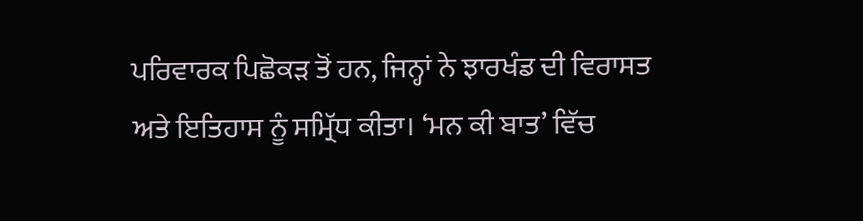ਪਰਿਵਾਰਕ ਪਿਛੋਕੜ ਤੋਂ ਹਨ, ਜਿਨ੍ਹਾਂ ਨੇ ਝਾਰਖੰਡ ਦੀ ਵਿਰਾਸਤ ਅਤੇ ਇਤਿਹਾਸ ਨੂੰ ਸਮ੍ਰਿੱਧ ਕੀਤਾ। ‘ਮਨ ਕੀ ਬਾਤ’ ਵਿੱਚ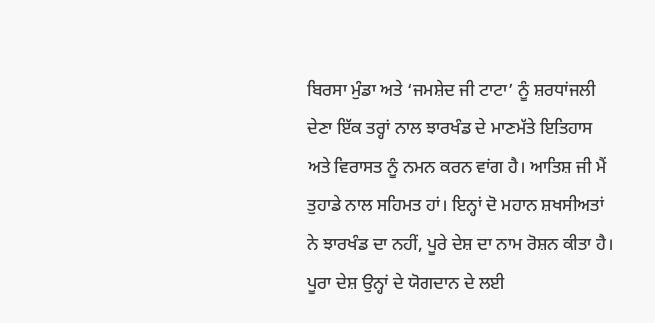ਬਿਰਸਾ ਮੁੰਡਾ ਅਤੇ ‘ਜਮਸ਼ੇਦ ਜੀ ਟਾਟਾ’ ਨੂੰ ਸ਼ਰਧਾਂਜਲੀ ਦੇਣਾ ਇੱਕ ਤਰ੍ਹਾਂ ਨਾਲ ਝਾਰਖੰਡ ਦੇ ਮਾਣਮੱਤੇ ਇਤਿਹਾਸ ਅਤੇ ਵਿਰਾਸਤ ਨੂੰ ਨਮਨ ਕਰਨ ਵਾਂਗ ਹੈ। ਆਤਿਸ਼ ਜੀ ਮੈਂ ਤੁਹਾਡੇ ਨਾਲ ਸਹਿਮਤ ਹਾਂ। ਇਨ੍ਹਾਂ ਦੋ ਮਹਾਨ ਸ਼ਖਸੀਅਤਾਂ ਨੇ ਝਾਰਖੰਡ ਦਾ ਨਹੀਂ, ਪੂਰੇ ਦੇਸ਼ ਦਾ ਨਾਮ ਰੋਸ਼ਨ ਕੀਤਾ ਹੈ। ਪੂਰਾ ਦੇਸ਼ ਉਨ੍ਹਾਂ ਦੇ ਯੋਗਦਾਨ ਦੇ ਲਈ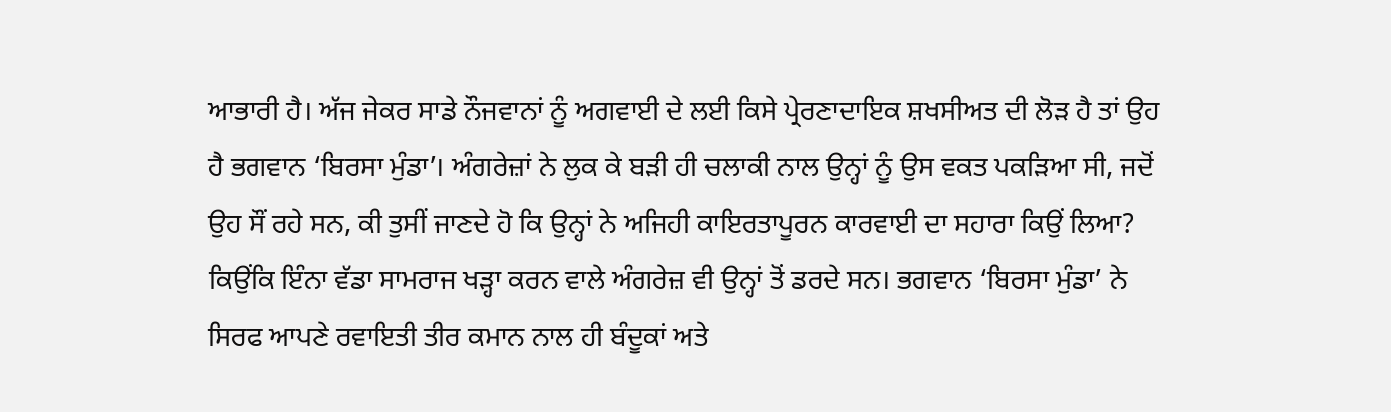ਆਭਾਰੀ ਹੈ। ਅੱਜ ਜੇਕਰ ਸਾਡੇ ਨੌਜਵਾਨਾਂ ਨੂੰ ਅਗਵਾਈ ਦੇ ਲਈ ਕਿਸੇ ਪ੍ਰੇਰਣਾਦਾਇਕ ਸ਼ਖਸੀਅਤ ਦੀ ਲੋੜ ਹੈ ਤਾਂ ਉਹ ਹੈ ਭਗਵਾਨ ‘ਬਿਰਸਾ ਮੁੰਡਾ’। ਅੰਗਰੇਜ਼ਾਂ ਨੇ ਲੁਕ ਕੇ ਬੜੀ ਹੀ ਚਲਾਕੀ ਨਾਲ ਉਨ੍ਹਾਂ ਨੂੰ ਉਸ ਵਕਤ ਪਕੜਿਆ ਸੀ, ਜਦੋਂ ਉਹ ਸੌਂ ਰਹੇ ਸਨ, ਕੀ ਤੁਸੀਂ ਜਾਣਦੇ ਹੋ ਕਿ ਉਨ੍ਹਾਂ ਨੇ ਅਜਿਹੀ ਕਾਇਰਤਾਪੂਰਨ ਕਾਰਵਾਈ ਦਾ ਸਹਾਰਾ ਕਿਉਂ ਲਿਆ? ਕਿਉਂਕਿ ਇੰਨਾ ਵੱਡਾ ਸਾਮਰਾਜ ਖੜ੍ਹਾ ਕਰਨ ਵਾਲੇ ਅੰਗਰੇਜ਼ ਵੀ ਉਨ੍ਹਾਂ ਤੋਂ ਡਰਦੇ ਸਨ। ਭਗਵਾਨ ‘ਬਿਰਸਾ ਮੁੰਡਾ’ ਨੇ ਸਿਰਫ ਆਪਣੇ ਰਵਾਇਤੀ ਤੀਰ ਕਮਾਨ ਨਾਲ ਹੀ ਬੰਦੂਕਾਂ ਅਤੇ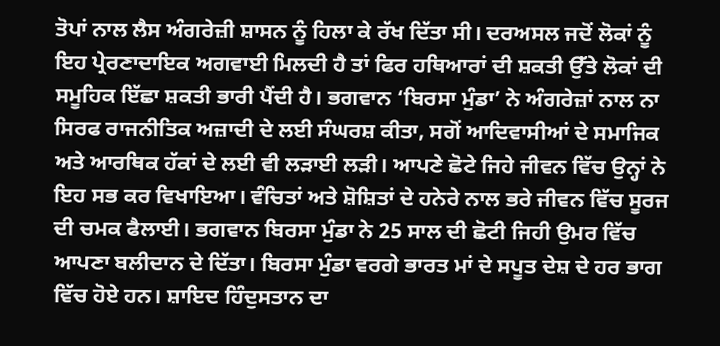ਤੋਪਾਂ ਨਾਲ ਲੈਸ ਅੰਗਰੇਜ਼ੀ ਸ਼ਾਸਨ ਨੂੰ ਹਿਲਾ ਕੇ ਰੱਖ ਦਿੱਤਾ ਸੀ। ਦਰਅਸਲ ਜਦੋਂ ਲੋਕਾਂ ਨੂੰ ਇਹ ਪ੍ਰੇਰਣਾਦਾਇਕ ਅਗਵਾਈ ਮਿਲਦੀ ਹੈ ਤਾਂ ਫਿਰ ਹਥਿਆਰਾਂ ਦੀ ਸ਼ਕਤੀ ਉੱਤੇ ਲੋਕਾਂ ਦੀ ਸਮੂਹਿਕ ਇੱਛਾ ਸ਼ਕਤੀ ਭਾਰੀ ਪੈਂਦੀ ਹੈ। ਭਗਵਾਨ ‘ਬਿਰਸਾ ਮੁੰਡਾ’ ਨੇ ਅੰਗਰੇਜ਼ਾਂ ਨਾਲ ਨਾ ਸਿਰਫ ਰਾਜਨੀਤਿਕ ਅਜ਼ਾਦੀ ਦੇ ਲਈ ਸੰਘਰਸ਼ ਕੀਤਾ, ਸਗੋਂ ਆਦਿਵਾਸੀਆਂ ਦੇ ਸਮਾਜਿਕ ਅਤੇ ਆਰਥਿਕ ਹੱਕਾਂ ਦੇ ਲਈ ਵੀ ਲੜਾਈ ਲੜੀ। ਆਪਣੇ ਛੋਟੇ ਜਿਹੇ ਜੀਵਨ ਵਿੱਚ ਉਨ੍ਹਾਂ ਨੇ ਇਹ ਸਭ ਕਰ ਵਿਖਾਇਆ। ਵੰਚਿਤਾਂ ਅਤੇ ਸ਼ੋਸ਼ਿਤਾਂ ਦੇ ਹਨੇਰੇ ਨਾਲ ਭਰੇ ਜੀਵਨ ਵਿੱਚ ਸੂਰਜ ਦੀ ਚਮਕ ਫੈਲਾਈ। ਭਗਵਾਨ ਬਿਰਸਾ ਮੁੰਡਾ ਨੇ 25 ਸਾਲ ਦੀ ਛੋਟੀ ਜਿਹੀ ਉਮਰ ਵਿੱਚ ਆਪਣਾ ਬਲੀਦਾਨ ਦੇ ਦਿੱਤਾ। ਬਿਰਸਾ ਮੁੰਡਾ ਵਰਗੇ ਭਾਰਤ ਮਾਂ ਦੇ ਸਪੂਤ ਦੇਸ਼ ਦੇ ਹਰ ਭਾਗ ਵਿੱਚ ਹੋਏ ਹਨ। ਸ਼ਾਇਦ ਹਿੰਦੁਸਤਾਨ ਦਾ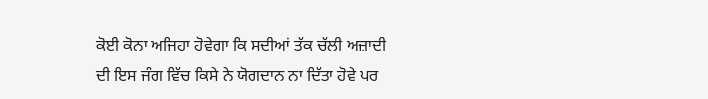ਕੋਈ ਕੋਨਾ ਅਜਿਹਾ ਹੋਵੇਗਾ ਕਿ ਸਦੀਆਂ ਤੱਕ ਚੱਲੀ ਅਜ਼ਾਦੀ ਦੀ ਇਸ ਜੰਗ ਵਿੱਚ ਕਿਸੇ ਨੇ ਯੋਗਦਾਨ ਨਾ ਦਿੱਤਾ ਹੋਵੇ ਪਰ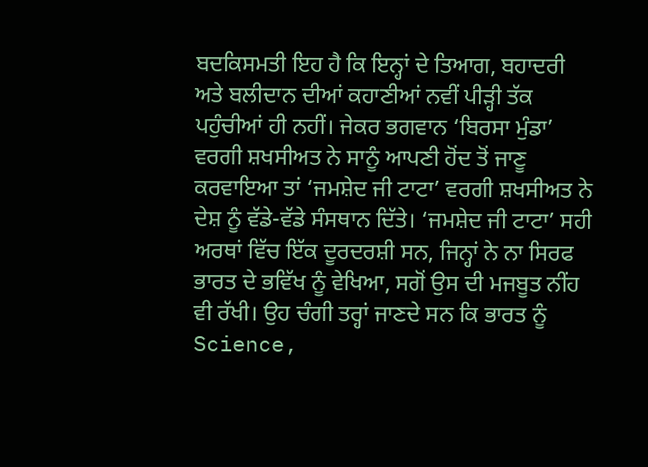ਬਦਕਿਸਮਤੀ ਇਹ ਹੈ ਕਿ ਇਨ੍ਹਾਂ ਦੇ ਤਿਆਗ, ਬਹਾਦਰੀ ਅਤੇ ਬਲੀਦਾਨ ਦੀਆਂ ਕਹਾਣੀਆਂ ਨਵੀਂ ਪੀੜ੍ਹੀ ਤੱਕ ਪਹੁੰਚੀਆਂ ਹੀ ਨਹੀਂ। ਜੇਕਰ ਭਗਵਾਨ ‘ਬਿਰਸਾ ਮੁੰਡਾ’ ਵਰਗੀ ਸ਼ਖਸੀਅਤ ਨੇ ਸਾਨੂੰ ਆਪਣੀ ਹੋਂਦ ਤੋਂ ਜਾਣੂ ਕਰਵਾਇਆ ਤਾਂ ‘ਜਮਸ਼ੇਦ ਜੀ ਟਾਟਾ’ ਵਰਗੀ ਸ਼ਖਸੀਅਤ ਨੇ ਦੇਸ਼ ਨੂੰ ਵੱਡੇ-ਵੱਡੇ ਸੰਸਥਾਨ ਦਿੱਤੇ। ‘ਜਮਸ਼ੇਦ ਜੀ ਟਾਟਾ’ ਸਹੀ ਅਰਥਾਂ ਵਿੱਚ ਇੱਕ ਦੂਰਦਰਸ਼ੀ ਸਨ, ਜਿਨ੍ਹਾਂ ਨੇ ਨਾ ਸਿਰਫ ਭਾਰਤ ਦੇ ਭਵਿੱਖ ਨੂੰ ਵੇਖਿਆ, ਸਗੋਂ ਉਸ ਦੀ ਮਜਬੂਤ ਨੀਂਹ ਵੀ ਰੱਖੀ। ਉਹ ਚੰਗੀ ਤਰ੍ਹਾਂ ਜਾਣਦੇ ਸਨ ਕਿ ਭਾਰਤ ਨੂੰ Science,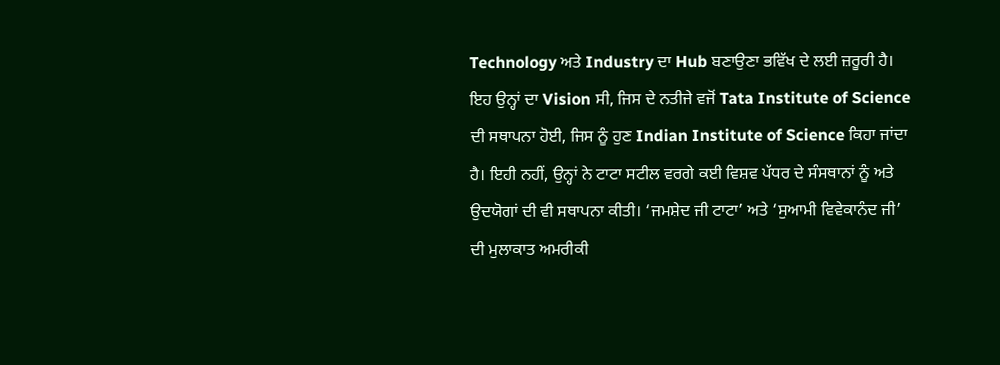Technology ਅਤੇ Industry ਦਾ Hub ਬਣਾਉਣਾ ਭਵਿੱਖ ਦੇ ਲਈ ਜ਼ਰੂਰੀ ਹੈ। ਇਹ ਉਨ੍ਹਾਂ ਦਾ Vision ਸੀ, ਜਿਸ ਦੇ ਨਤੀਜੇ ਵਜੋਂ Tata Institute of Science ਦੀ ਸਥਾਪਨਾ ਹੋਈ, ਜਿਸ ਨੂੰ ਹੁਣ Indian Institute of Science ਕਿਹਾ ਜਾਂਦਾ ਹੈ। ਇਹੀ ਨਹੀਂ, ਉਨ੍ਹਾਂ ਨੇ ਟਾਟਾ ਸਟੀਲ ਵਰਗੇ ਕਈ ਵਿਸ਼ਵ ਪੱਧਰ ਦੇ ਸੰਸਥਾਨਾਂ ਨੂੰ ਅਤੇ ਉਦਯੋਗਾਂ ਦੀ ਵੀ ਸਥਾਪਨਾ ਕੀਤੀ। ‘ਜਮਸ਼ੇਦ ਜੀ ਟਾਟਾ’ ਅਤੇ ‘ਸੁਆਮੀ ਵਿਵੇਕਾਨੰਦ ਜੀ’ ਦੀ ਮੁਲਾਕਾਤ ਅਮਰੀਕੀ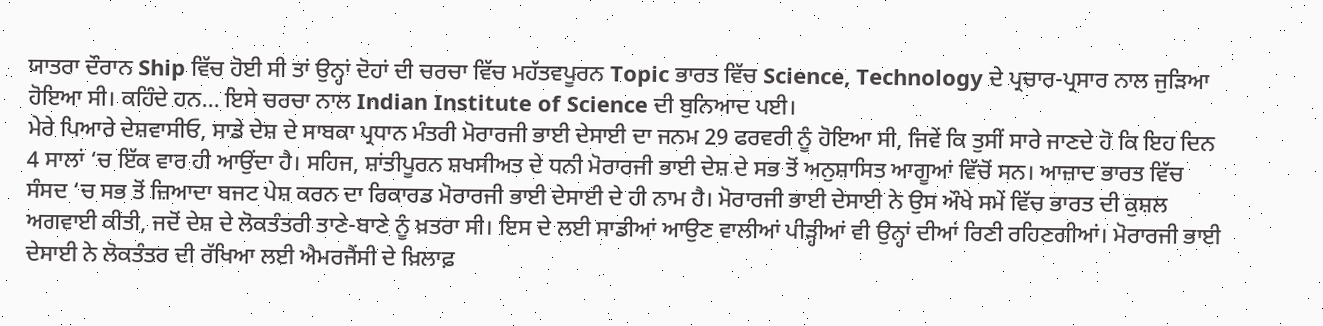ਯਾਤਰਾ ਦੌਰਾਨ Ship ਵਿੱਚ ਹੋਈ ਸੀ ਤਾਂ ਉਨ੍ਹਾਂ ਦੋਹਾਂ ਦੀ ਚਰਚਾ ਵਿੱਚ ਮਹੱਤਵਪੂਰਨ Topic ਭਾਰਤ ਵਿੱਚ Science, Technology ਦੇ ਪ੍ਰਚਾਰ-ਪ੍ਰਸਾਰ ਨਾਲ ਜੁੜਿਆ ਹੋਇਆ ਸੀ। ਕਹਿੰਦੇ ਹਨ… ਇਸੇ ਚਰਚਾ ਨਾਲ Indian Institute of Science ਦੀ ਬੁਨਿਆਦ ਪਈ।
ਮੇਰੇ ਪਿਆਰੇ ਦੇਸ਼ਵਾਸੀਓ, ਸਾਡੇ ਦੇਸ਼ ਦੇ ਸਾਬਕਾ ਪ੍ਰਧਾਨ ਮੰਤਰੀ ਮੋਰਾਰਜੀ ਭਾਈ ਦੇਸਾਈ ਦਾ ਜਨਮ 29 ਫਰਵਰੀ ਨੂੰ ਹੋਇਆ ਸੀ, ਜਿਵੇਂ ਕਿ ਤੁਸੀਂ ਸਾਰੇ ਜਾਣਦੇ ਹੋ ਕਿ ਇਹ ਦਿਨ 4 ਸਾਲਾਂ ‘ਚ ਇੱਕ ਵਾਰ ਹੀ ਆਉਂਦਾ ਹੈ। ਸਹਿਜ, ਸ਼ਾਂਤੀਪੂਰਨ ਸ਼ਖਸੀਅਤ ਦੇ ਧਨੀ ਮੋਰਾਰਜੀ ਭਾਈ ਦੇਸ਼ ਦੇ ਸਭ ਤੋਂ ਅਨੁਸ਼ਾਸਿਤ ਆਗੂਆਂ ਵਿੱਚੋਂ ਸਨ। ਆਜ਼ਾਦ ਭਾਰਤ ਵਿੱਚ ਸੰਸਦ ‘ਚ ਸਭ ਤੋਂ ਜ਼ਿਆਦਾ ਬਜਟ ਪੇਸ਼ ਕਰਨ ਦਾ ਰਿਕਾਰਡ ਮੋਰਾਰਜੀ ਭਾਈ ਦੇਸਾਈ ਦੇ ਹੀ ਨਾਮ ਹੈ। ਮੋਰਾਰਜੀ ਭਾਈ ਦੇਸਾਈ ਨੇ ਉਸ ਔਖੇ ਸਮੇਂ ਵਿੱਚ ਭਾਰਤ ਦੀ ਕੁਸ਼ਲ ਅਗਵਾਈ ਕੀਤੀ, ਜਦੋਂ ਦੇਸ਼ ਦੇ ਲੋਕਤੰਤਰੀ ਤਾਣੇ-ਬਾਣੇ ਨੂੰ ਖ਼ਤਰਾ ਸੀ। ਇਸ ਦੇ ਲਈ ਸਾਡੀਆਂ ਆਉਣ ਵਾਲੀਆਂ ਪੀੜ੍ਹੀਆਂ ਵੀ ਉਨ੍ਹਾਂ ਦੀਆਂ ਰਿਣੀ ਰਹਿਣਗੀਆਂ। ਮੋਰਾਰਜੀ ਭਾਈ ਦੇਸਾਈ ਨੇ ਲੋਕਤੰਤਰ ਦੀ ਰੱਖਿਆ ਲਈ ਐਮਰਜੈਂਸੀ ਦੇ ਖ਼ਿਲਾਫ਼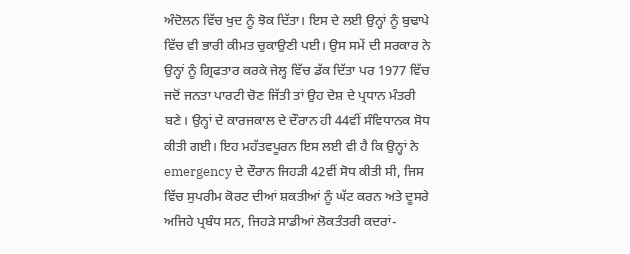ਅੰਦੋਲਨ ਵਿੱਚ ਖੁਦ ਨੂੰ ਝੋਕ ਦਿੱਤਾ। ਇਸ ਦੇ ਲਈ ਉਨ੍ਹਾਂ ਨੂੰ ਬੁਢਾਪੇ ਵਿੱਚ ਵੀ ਭਾਰੀ ਕੀਮਤ ਚੁਕਾਉਣੀ ਪਈ। ਉਸ ਸਮੇਂ ਦੀ ਸਰਕਾਰ ਨੇ ਉਨ੍ਹਾਂ ਨੂੰ ਗ੍ਰਿਫਤਾਰ ਕਰਕੇ ਜੇਲ੍ਹ ਵਿੱਚ ਡੱਕ ਦਿੱਤਾ ਪਰ 1977 ਵਿੱਚ ਜਦੋਂ ਜਨਤਾ ਪਾਰਟੀ ਚੋਣ ਜਿੱਤੀ ਤਾਂ ਉਹ ਦੇਸ਼ ਦੇ ਪ੍ਰਧਾਨ ਮੰਤਰੀ ਬਣੇ। ਉਨ੍ਹਾਂ ਦੇ ਕਾਰਜਕਾਲ ਦੇ ਦੌਰਾਨ ਹੀ 44ਵੀਂ ਸੰਵਿਧਾਨਕ ਸੋਧ ਕੀਤੀ ਗਈ। ਇਹ ਮਹੱਤਵਪੂਰਨ ਇਸ ਲਈ ਵੀ ਹੈ ਕਿ ਉਨ੍ਹਾਂ ਨੇ emergency ਦੇ ਦੌਰਾਨ ਜਿਹੜੀ 42ਵੀਂ ਸੋਧ ਕੀਤੀ ਸੀ, ਜਿਸ ਵਿੱਚ ਸੁਪਰੀਮ ਕੋਰਟ ਦੀਆਂ ਸ਼ਕਤੀਆਂ ਨੂੰ ਘੱਟ ਕਰਨ ਅਤੇ ਦੂਸਰੇ ਅਜਿਹੇ ਪ੍ਰਬੰਧ ਸਨ, ਜਿਹੜੇ ਸਾਡੀਆਂ ਲੋਕਤੰਤਰੀ ਕਦਰਾਂ-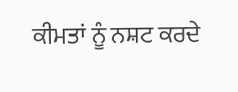ਕੀਮਤਾਂ ਨੂੰ ਨਸ਼ਟ ਕਰਦੇ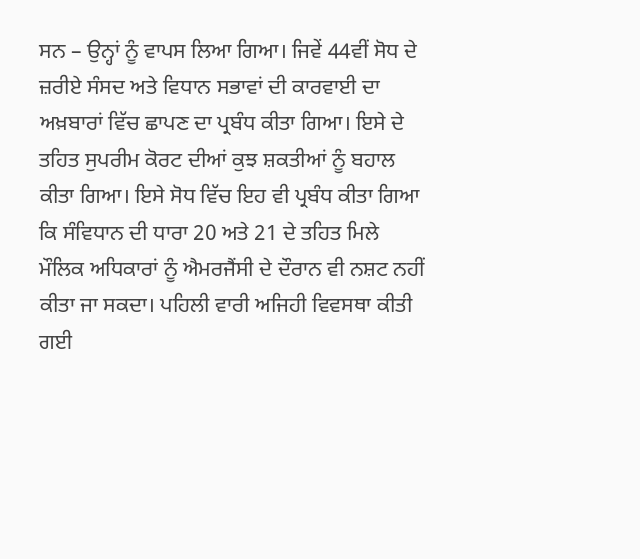ਸਨ – ਉਨ੍ਹਾਂ ਨੂੰ ਵਾਪਸ ਲਿਆ ਗਿਆ। ਜਿਵੇਂ 44ਵੀਂ ਸੋਧ ਦੇ ਜ਼ਰੀਏ ਸੰਸਦ ਅਤੇ ਵਿਧਾਨ ਸਭਾਵਾਂ ਦੀ ਕਾਰਵਾਈ ਦਾ ਅਖ਼ਬਾਰਾਂ ਵਿੱਚ ਛਾਪਣ ਦਾ ਪ੍ਰਬੰਧ ਕੀਤਾ ਗਿਆ। ਇਸੇ ਦੇ ਤਹਿਤ ਸੁਪਰੀਮ ਕੋਰਟ ਦੀਆਂ ਕੁਝ ਸ਼ਕਤੀਆਂ ਨੂੰ ਬਹਾਲ ਕੀਤਾ ਗਿਆ। ਇਸੇ ਸੋਧ ਵਿੱਚ ਇਹ ਵੀ ਪ੍ਰਬੰਧ ਕੀਤਾ ਗਿਆ ਕਿ ਸੰਵਿਧਾਨ ਦੀ ਧਾਰਾ 20 ਅਤੇ 21 ਦੇ ਤਹਿਤ ਮਿਲੇ ਮੌਲਿਕ ਅਧਿਕਾਰਾਂ ਨੂੰ ਐਮਰਜੈਂਸੀ ਦੇ ਦੌਰਾਨ ਵੀ ਨਸ਼ਟ ਨਹੀਂ ਕੀਤਾ ਜਾ ਸਕਦਾ। ਪਹਿਲੀ ਵਾਰੀ ਅਜਿਹੀ ਵਿਵਸਥਾ ਕੀਤੀ ਗਈ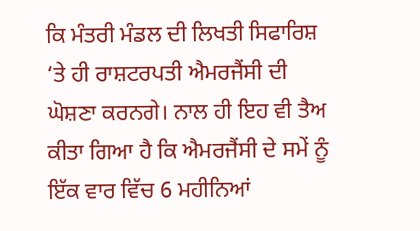ਕਿ ਮੰਤਰੀ ਮੰਡਲ ਦੀ ਲਿਖਤੀ ਸਿਫਾਰਿਸ਼ ‘ਤੇ ਹੀ ਰਾਸ਼ਟਰਪਤੀ ਐਮਰਜੈਂਸੀ ਦੀ ਘੋਸ਼ਣਾ ਕਰਨਗੇ। ਨਾਲ ਹੀ ਇਹ ਵੀ ਤੈਅ ਕੀਤਾ ਗਿਆ ਹੈ ਕਿ ਐਮਰਜੈਂਸੀ ਦੇ ਸਮੇਂ ਨੂੰ ਇੱਕ ਵਾਰ ਵਿੱਚ 6 ਮਹੀਨਿਆਂ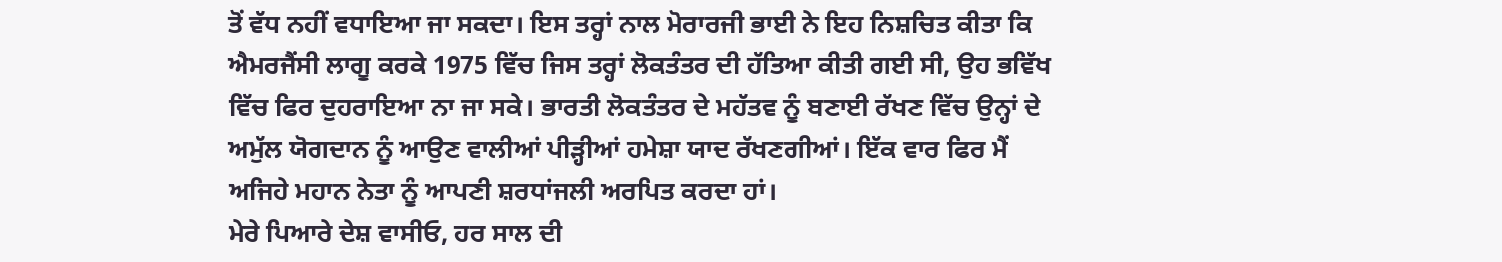ਤੋਂ ਵੱਧ ਨਹੀਂ ਵਧਾਇਆ ਜਾ ਸਕਦਾ। ਇਸ ਤਰ੍ਹਾਂ ਨਾਲ ਮੋਰਾਰਜੀ ਭਾਈ ਨੇ ਇਹ ਨਿਸ਼ਚਿਤ ਕੀਤਾ ਕਿ ਐਮਰਜੈਂਸੀ ਲਾਗੂ ਕਰਕੇ 1975 ਵਿੱਚ ਜਿਸ ਤਰ੍ਹਾਂ ਲੋਕਤੰਤਰ ਦੀ ਹੱਤਿਆ ਕੀਤੀ ਗਈ ਸੀ, ਉਹ ਭਵਿੱਖ ਵਿੱਚ ਫਿਰ ਦੁਹਰਾਇਆ ਨਾ ਜਾ ਸਕੇ। ਭਾਰਤੀ ਲੋਕਤੰਤਰ ਦੇ ਮਹੱਤਵ ਨੂੰ ਬਣਾਈ ਰੱਖਣ ਵਿੱਚ ਉਨ੍ਹਾਂ ਦੇ ਅਮੁੱਲ ਯੋਗਦਾਨ ਨੂੰ ਆਉਣ ਵਾਲੀਆਂ ਪੀੜ੍ਹੀਆਂ ਹਮੇਸ਼ਾ ਯਾਦ ਰੱਖਣਗੀਆਂ। ਇੱਕ ਵਾਰ ਫਿਰ ਮੈਂ ਅਜਿਹੇ ਮਹਾਨ ਨੇਤਾ ਨੂੰ ਆਪਣੀ ਸ਼ਰਧਾਂਜਲੀ ਅਰਪਿਤ ਕਰਦਾ ਹਾਂ।
ਮੇਰੇ ਪਿਆਰੇ ਦੇਸ਼ ਵਾਸੀਓ, ਹਰ ਸਾਲ ਦੀ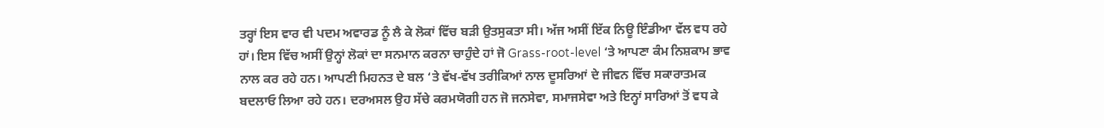ਤਰ੍ਹਾਂ ਇਸ ਵਾਰ ਵੀ ਪਦਮ ਅਵਾਰਡ ਨੂੰ ਲੈ ਕੇ ਲੋਕਾਂ ਵਿੱਚ ਬੜੀ ਉਤਸੁਕਤਾ ਸੀ। ਅੱਜ ਅਸੀਂ ਇੱਕ ਨਿਊ ਇੰਡੀਆ ਵੱਲ ਵਧ ਰਹੇ ਹਾਂ। ਇਸ ਵਿੱਚ ਅਸੀਂ ਉਨ੍ਹਾਂ ਲੋਕਾਂ ਦਾ ਸਨਮਾਨ ਕਰਨਾ ਚਾਹੁੰਦੇ ਹਾਂ ਜੋ Grass-root-level ‘ਤੇ ਆਪਣਾ ਕੰਮ ਨਿਸ਼ਕਾਮ ਭਾਵ ਨਾਲ ਕਰ ਰਹੇ ਹਨ। ਆਪਣੀ ਮਿਹਨਤ ਦੇ ਬਲ ‘ਤੇ ਵੱਖ-ਵੱਖ ਤਰੀਕਿਆਂ ਨਾਲ ਦੂਸਰਿਆਂ ਦੇ ਜੀਵਨ ਵਿੱਚ ਸਕਾਰਾਤਮਕ ਬਦਲਾਓ ਲਿਆ ਰਹੇ ਹਨ। ਦਰਅਸਲ ਉਹ ਸੱਚੇ ਕਰਮਯੋਗੀ ਹਨ ਜੋ ਜਨਸੇਵਾ, ਸਮਾਜਸੇਵਾ ਅਤੇ ਇਨ੍ਹਾਂ ਸਾਰਿਆਂ ਤੋਂ ਵਧ ਕੇ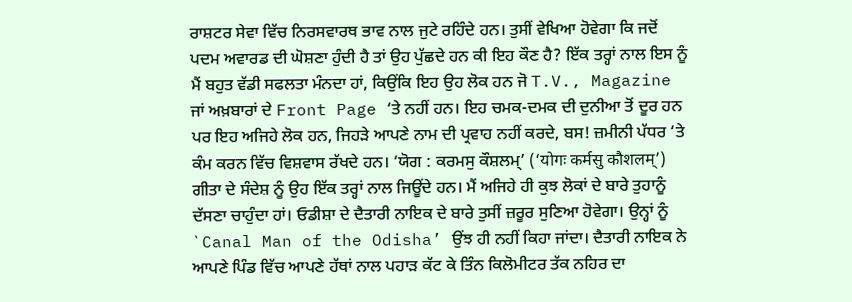ਰਾਸ਼ਟਰ ਸੇਵਾ ਵਿੱਚ ਨਿਰਸਵਾਰਥ ਭਾਵ ਨਾਲ ਜੁਟੇ ਰਹਿੰਦੇ ਹਨ। ਤੁਸੀਂ ਵੇਖਿਆ ਹੋਵੇਗਾ ਕਿ ਜਦੋਂ ਪਦਮ ਅਵਾਰਡ ਦੀ ਘੋਸ਼ਣਾ ਹੁੰਦੀ ਹੈ ਤਾਂ ਉਹ ਪੁੱਛਦੇ ਹਨ ਕੀ ਇਹ ਕੌਣ ਹੈ? ਇੱਕ ਤਰ੍ਹਾਂ ਨਾਲ ਇਸ ਨੂੰ ਮੈਂ ਬਹੁਤ ਵੱਡੀ ਸਫਲਤਾ ਮੰਨਦਾ ਹਾਂ, ਕਿਉਂਕਿ ਇਹ ਉਹ ਲੋਕ ਹਨ ਜੋ T.V., Magazine ਜਾਂ ਅਖ਼ਬਾਰਾਂ ਦੇ Front Page ‘ਤੇ ਨਹੀਂ ਹਨ। ਇਹ ਚਮਕ-ਦਮਕ ਦੀ ਦੁਨੀਆ ਤੋਂ ਦੂਰ ਹਨ ਪਰ ਇਹ ਅਜਿਹੇ ਲੋਕ ਹਨ, ਜਿਹੜੇ ਆਪਣੇ ਨਾਮ ਦੀ ਪ੍ਰਵਾਹ ਨਹੀਂ ਕਰਦੇ, ਬਸ! ਜ਼ਮੀਨੀ ਪੱਧਰ ‘ਤੇ ਕੰਮ ਕਰਨ ਵਿੱਚ ਵਿਸ਼ਵਾਸ ਰੱਖਦੇ ਹਨ। ‘ਯੋਗ : ਕਰਮਸੁ ਕੌਸ਼ਲਮ੍’ (‘योगः कर्मसु कौशलम्’) ਗੀਤਾ ਦੇ ਸੰਦੇਸ਼ ਨੂੰ ਉਹ ਇੱਕ ਤਰ੍ਹਾਂ ਨਾਲ ਜਿਊਂਦੇ ਹਨ। ਮੈਂ ਅਜਿਹੇ ਹੀ ਕੁਝ ਲੋਕਾਂ ਦੇ ਬਾਰੇ ਤੁਹਾਨੂੰ ਦੱਸਣਾ ਚਾਹੁੰਦਾ ਹਾਂ। ਓਡੀਸ਼ਾ ਦੇ ਦੈਤਾਰੀ ਨਾਇਕ ਦੇ ਬਾਰੇ ਤੁਸੀਂ ਜ਼ਰੂਰ ਸੁਣਿਆ ਹੋਵੇਗਾ। ਉਨ੍ਹਾਂ ਨੂੰ `Canal Man of the Odisha’ ਉਂਝ ਹੀ ਨਹੀਂ ਕਿਹਾ ਜਾਂਦਾ। ਦੈਤਾਰੀ ਨਾਇਕ ਨੇ ਆਪਣੇ ਪਿੰਡ ਵਿੱਚ ਆਪਣੇ ਹੱਥਾਂ ਨਾਲ ਪਹਾੜ ਕੱਟ ਕੇ ਤਿੰਨ ਕਿਲੋਮੀਟਰ ਤੱਕ ਨਹਿਰ ਦਾ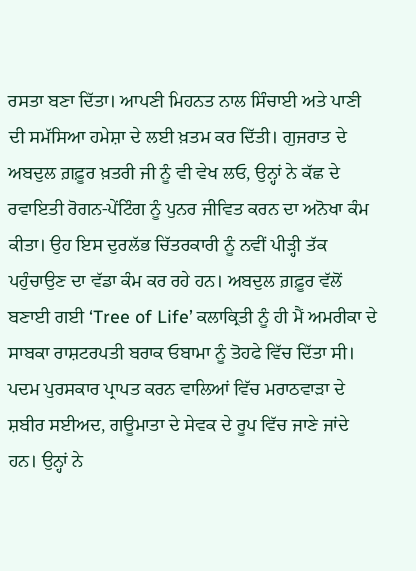ਰਸਤਾ ਬਣਾ ਦਿੱਤਾ। ਆਪਣੀ ਮਿਹਨਤ ਨਾਲ ਸਿੰਚਾਈ ਅਤੇ ਪਾਣੀ ਦੀ ਸਮੱਸਿਆ ਹਮੇਸ਼ਾ ਦੇ ਲਈ ਖ਼ਤਮ ਕਰ ਦਿੱਤੀ। ਗੁਜਰਾਤ ਦੇ ਅਬਦੁਲ ਗ਼ਫ਼ੂਰ ਖ਼ਤਰੀ ਜੀ ਨੂੰ ਵੀ ਵੇਖ ਲਓ, ਉਨ੍ਹਾਂ ਨੇ ਕੱਛ ਦੇ ਰਵਾਇਤੀ ਰੋਗਨ-ਪੇਂਟਿੰਗ ਨੂੰ ਪੁਨਰ ਜੀਵਿਤ ਕਰਨ ਦਾ ਅਨੋਖਾ ਕੰਮ ਕੀਤਾ। ਉਹ ਇਸ ਦੁਰਲੱਭ ਚਿੱਤਰਕਾਰੀ ਨੂੰ ਨਵੀਂ ਪੀੜ੍ਹੀ ਤੱਕ ਪਹੁੰਚਾਉਣ ਦਾ ਵੱਡਾ ਕੰਮ ਕਰ ਰਹੇ ਹਨ। ਅਬਦੁਲ ਗ਼ਫ਼ੂਰ ਵੱਲੋਂ ਬਣਾਈ ਗਈ ‘Tree of Life’ ਕਲਾਕ੍ਰਿਤੀ ਨੂੰ ਹੀ ਮੈਂ ਅਮਰੀਕਾ ਦੇ ਸਾਬਕਾ ਰਾਸ਼ਟਰਪਤੀ ਬਰਾਕ ਓਬਾਮਾ ਨੂੰ ਤੋਹਫੇ ਵਿੱਚ ਦਿੱਤਾ ਸੀ। ਪਦਮ ਪੁਰਸਕਾਰ ਪ੍ਰਾਪਤ ਕਰਨ ਵਾਲਿਆਂ ਵਿੱਚ ਮਰਾਠਵਾੜਾ ਦੇ ਸ਼ਬੀਰ ਸਈਅਦ, ਗਊਮਾਤਾ ਦੇ ਸੇਵਕ ਦੇ ਰੂਪ ਵਿੱਚ ਜਾਣੇ ਜਾਂਦੇ ਹਨ। ਉਨ੍ਹਾਂ ਨੇ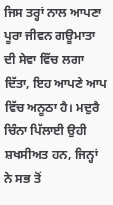ਜਿਸ ਤਰ੍ਹਾਂ ਨਾਲ ਆਪਣਾ ਪੂਰਾ ਜੀਵਨ ਗਊਮਾਤਾ ਦੀ ਸੇਵਾ ਵਿੱਚ ਲਗਾ ਦਿੱਤਾ, ਇਹ ਆਪਣੇ ਆਪ ਵਿੱਚ ਅਨੂਠਾ ਹੈ। ਮਦੁਰੈ ਚਿੰਨਾ ਪਿੱਲਾਈ ਉਹੀ ਸ਼ਖਸੀਅਤ ਹਨ, ਜਿਨ੍ਹਾਂ ਨੇ ਸਭ ਤੋਂ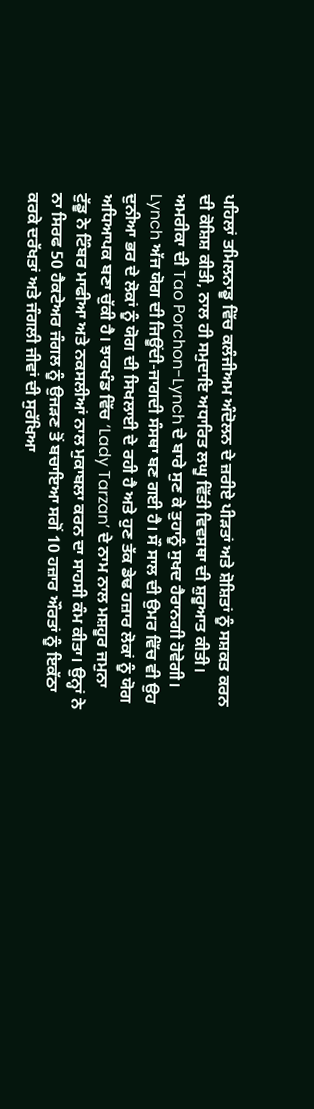ਪਹਿਲਾਂ ਤਮਿਲਨਾਡੂ ਵਿੱਚ ਕਲੰਜੀਅਮ ਅੰਦੋਲਨ ਦੇ ਜ਼ਰੀਏ ਪੀੜਤਾਂ ਅਤੇ ਸ਼ੋਸ਼ਿਤਾਂ ਨੂੰ ਸਸ਼ਕਤ ਕਰਨ ਦੀ ਕੋਸ਼ਿਸ਼ ਕੀਤੀ, ਨਾਲ ਹੀ ਸਮੁਦਾਇ ਅਧਾਰਿਤ ਲਘੂ ਵਿੱਤੀ ਵਿਵਸਥਾ ਦੀ ਸ਼ੁਰੂਆਤ ਕੀਤੀ। ਅਮਰੀਕਾ ਦੀ Tao Porchon-Lynch ਦੇ ਬਾਰੇ ਸੁਣ ਕੇ ਤੁਹਾਨੂੰ ਸੁਖਦ ਹੈਰਾਨਗੀ ਹੋਵੇਗੀ। Lynch ਅੱਜ ਯੋਗ ਦੀ ਜਿਊਂਦੀ-ਜਾਗਦੀ ਸੰਸਥਾ ਬਣ ਗਈ ਹੈ। ਸੌ ਸਾਲ ਦੀ ਉਮਰ ਵਿੱਚ ਵੀ ਉਹ ਦੁਨੀਆ ਭਰ ਦੇ ਲੋਕਾਂ ਨੂੰ ਯੋਗ ਦੀ ਸਿਖਲਾਈ ਦੇ ਰਹੀ ਹੈ ਅਤੇ ਹੁਣ ਤੱਕ ਡੇਢ ਹਜ਼ਾਰ ਲੋਕਾਂ ਨੂੰ ਯੋਗ ਅਧਿਆਪਕ ਬਣਾ ਚੁੱਕੀ ਹੈ। ਝਾਰਖੰਡ ਵਿੱਚ ‘Lady Tarzan’ ਦੇ ਨਾਮ ਨਾਲ ਮਸ਼ਹੂਰ ਜਮੁਨਾ ਟੁੱਡੂ ਨੇ ਟਿੰਬਰ ਮਾਫੀਆ ਅਤੇ ਨਕਸਲੀਆਂ ਨਾਲ ਮੁਕਾਬਲਾ ਕਰਨ ਦਾ ਸਾਹਸੀ ਕੰਮ ਕੀਤਾ। ਉਨ੍ਹਾਂ ਨੇ ਨਾ ਸਿਰਫ 50 ਹੈਕਟੇਅਰ ਜੰਗਲ ਨੂੰ ਉਜੜਣ ਤੋਂ ਬਚਾਇਆ ਸਗੋਂ 10 ਹਜ਼ਾਰ ਔਰਤਾਂ ਨੂੰ ਇਕੱਠਾ ਕਰਕੇ ਦਰੱਖਤਾਂ ਅਤੇ ਜੰਗਲੀ ਜੀਵਾਂ ਦੀ ਸੁਰੱਖਿਆ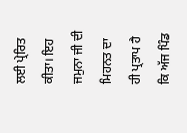ਲਈ ਪ੍ਰੇਰਿਤ ਕੀਤਾ। ਇਹ ਜਮੁਨਾ ਜੀ ਦੀ ਮਿਹਨਤ ਦਾ ਹੀ ਪ੍ਰਤਾਪ ਹੈ ਕਿ ਅੱਜ ਪਿੰਡ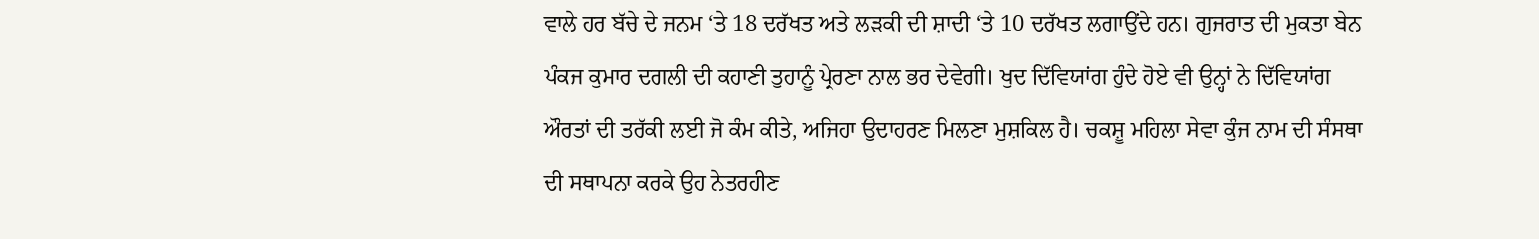ਵਾਲੇ ਹਰ ਬੱਚੇ ਦੇ ਜਨਮ ‘ਤੇ 18 ਦਰੱਖਤ ਅਤੇ ਲੜਕੀ ਦੀ ਸ਼ਾਦੀ ‘ਤੇ 10 ਦਰੱਖਤ ਲਗਾਉਂਦੇ ਹਨ। ਗੁਜਰਾਤ ਦੀ ਮੁਕਤਾ ਬੇਨ ਪੰਕਜ ਕੁਮਾਰ ਦਗਲੀ ਦੀ ਕਹਾਣੀ ਤੁਹਾਨੂੰ ਪ੍ਰੇਰਣਾ ਨਾਲ ਭਰ ਦੇਵੇਗੀ। ਖੁਦ ਦਿੱਵਿਯਾਂਗ ਹੁੰਦੇ ਹੋਏ ਵੀ ਉਨ੍ਹਾਂ ਨੇ ਦਿੱਵਿਯਾਂਗ ਔਰਤਾਂ ਦੀ ਤਰੱਕੀ ਲਈ ਜੋ ਕੰਮ ਕੀਤੇ, ਅਜਿਹਾ ਉਦਾਹਰਣ ਮਿਲਣਾ ਮੁਸ਼ਕਿਲ ਹੈ। ਚਕਸ਼ੂ ਮਹਿਲਾ ਸੇਵਾ ਕੁੰਜ ਨਾਮ ਦੀ ਸੰਸਥਾ ਦੀ ਸਥਾਪਨਾ ਕਰਕੇ ਉਹ ਨੇਤਰਹੀਣ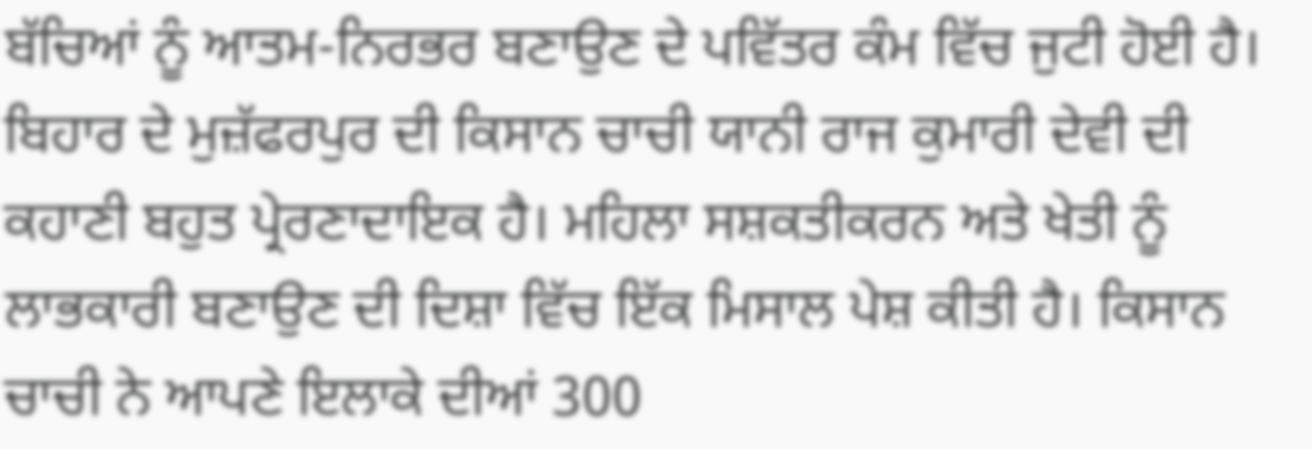ਬੱਚਿਆਂ ਨੂੰ ਆਤਮ-ਨਿਰਭਰ ਬਣਾਉਣ ਦੇ ਪਵਿੱਤਰ ਕੰਮ ਵਿੱਚ ਜੁਟੀ ਹੋਈ ਹੈ। ਬਿਹਾਰ ਦੇ ਮੁਜ਼ੱਫਰਪੁਰ ਦੀ ਕਿਸਾਨ ਚਾਚੀ ਯਾਨੀ ਰਾਜ ਕੁਮਾਰੀ ਦੇਵੀ ਦੀ ਕਹਾਣੀ ਬਹੁਤ ਪ੍ਰੇਰਣਾਦਾਇਕ ਹੈ। ਮਹਿਲਾ ਸਸ਼ਕਤੀਕਰਨ ਅਤੇ ਖੇਤੀ ਨੂੰ ਲਾਭਕਾਰੀ ਬਣਾਉਣ ਦੀ ਦਿਸ਼ਾ ਵਿੱਚ ਇੱਕ ਮਿਸਾਲ ਪੇਸ਼ ਕੀਤੀ ਹੈ। ਕਿਸਾਨ ਚਾਚੀ ਨੇ ਆਪਣੇ ਇਲਾਕੇ ਦੀਆਂ 300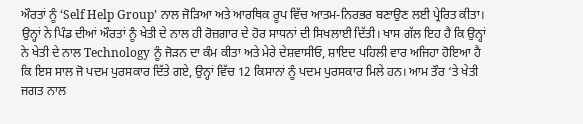ਔਰਤਾਂ ਨੂੰ ‘Self Help Group’ ਨਾਲ ਜੋੜਿਆ ਅਤੇ ਆਰਥਿਕ ਰੂਪ ਵਿੱਚ ਆਤਮ-ਨਿਰਭਰ ਬਣਾਉਣ ਲਈ ਪ੍ਰੇਰਿਤ ਕੀਤਾ। ਉਨ੍ਹਾਂ ਨੇ ਪਿੰਡ ਦੀਆਂ ਔਰਤਾਂ ਨੂੰ ਖੇਤੀ ਦੇ ਨਾਲ ਹੀ ਰੋਜ਼ਗਾਰ ਦੇ ਹੋਰ ਸਾਧਨਾਂ ਦੀ ਸਿਖਲਾਈ ਦਿੱਤੀ। ਖਾਸ ਗੱਲ ਇਹ ਹੈ ਕਿ ਉਨ੍ਹਾਂ ਨੇ ਖੇਤੀ ਦੇ ਨਾਲ Technology ਨੂੰ ਜੋੜਨ ਦਾ ਕੰਮ ਕੀਤਾ ਅਤੇ ਮੇਰੇ ਦੇਸ਼ਵਾਸੀਓ, ਸ਼ਾਇਦ ਪਹਿਲੀ ਵਾਰ ਅਜਿਹਾ ਹੋਇਆ ਹੈ ਕਿ ਇਸ ਸਾਲ ਜੋ ਪਦਮ ਪੁਰਸਕਾਰ ਦਿੱਤੇ ਗਏ, ਉਨ੍ਹਾਂ ਵਿੱਚ 12 ਕਿਸਾਨਾਂ ਨੂੰ ਪਦਮ ਪੁਰਸਕਾਰ ਮਿਲੇ ਹਨ। ਆਮ ਤੌਰ ‘ਤੇ ਖੇਤੀ ਜਗਤ ਨਾਲ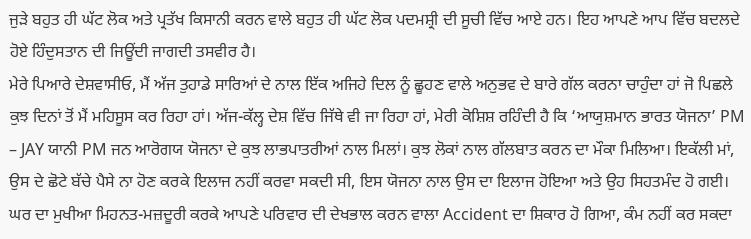ਜੁੜੇ ਬਹੁਤ ਹੀ ਘੱਟ ਲੋਕ ਅਤੇ ਪ੍ਰਤੱਖ ਕਿਸਾਨੀ ਕਰਨ ਵਾਲੇ ਬਹੁਤ ਹੀ ਘੱਟ ਲੋਕ ਪਦਮਸ਼੍ਰੀ ਦੀ ਸੂਚੀ ਵਿੱਚ ਆਏ ਹਨ। ਇਹ ਆਪਣੇ ਆਪ ਵਿੱਚ ਬਦਲਦੇ ਹੋਏ ਹਿੰਦੁਸਤਾਨ ਦੀ ਜਿਊਂਦੀ ਜਾਗਦੀ ਤਸਵੀਰ ਹੈ।
ਮੇਰੇ ਪਿਆਰੇ ਦੇਸ਼ਵਾਸੀਓ, ਮੈਂ ਅੱਜ ਤੁਹਾਡੇ ਸਾਰਿਆਂ ਦੇ ਨਾਲ ਇੱਕ ਅਜਿਹੇ ਦਿਲ ਨੂੰ ਛੂਹਣ ਵਾਲੇ ਅਨੁਭਵ ਦੇ ਬਾਰੇ ਗੱਲ ਕਰਨਾ ਚਾਹੁੰਦਾ ਹਾਂ ਜੋ ਪਿਛਲੇ ਕੁਝ ਦਿਨਾਂ ਤੋਂ ਮੈਂ ਮਹਿਸੂਸ ਕਰ ਰਿਹਾ ਹਾਂ। ਅੱਜ-ਕੱਲ੍ਹ ਦੇਸ਼ ਵਿੱਚ ਜਿੱਥੇ ਵੀ ਜਾ ਰਿਹਾ ਹਾਂ, ਮੇਰੀ ਕੋਸ਼ਿਸ਼ ਰਹਿੰਦੀ ਹੈ ਕਿ ‘ਆਯੁਸ਼ਮਾਨ ਭਾਰਤ ਯੋਜਨਾ’ PM – JAY ਯਾਨੀ PM ਜਨ ਆਰੋਗਯ ਯੋਜਨਾ ਦੇ ਕੁਝ ਲਾਭਪਾਤਰੀਆਂ ਨਾਲ ਮਿਲਾਂ। ਕੁਝ ਲੋਕਾਂ ਨਾਲ ਗੱਲਬਾਤ ਕਰਨ ਦਾ ਮੌਕਾ ਮਿਲਿਆ। ਇਕੱਲੀ ਮਾਂ, ਉਸ ਦੇ ਛੋਟੇ ਬੱਚੇ ਪੈਸੇ ਨਾ ਹੋਣ ਕਰਕੇ ਇਲਾਜ ਨਹੀਂ ਕਰਵਾ ਸਕਦੀ ਸੀ, ਇਸ ਯੋਜਨਾ ਨਾਲ ਉਸ ਦਾ ਇਲਾਜ ਹੋਇਆ ਅਤੇ ਉਹ ਸਿਹਤਮੰਦ ਹੋ ਗਈ। ਘਰ ਦਾ ਮੁਖੀਆ ਮਿਹਨਤ-ਮਜ਼ਦੂਰੀ ਕਰਕੇ ਆਪਣੇ ਪਰਿਵਾਰ ਦੀ ਦੇਖਭਾਲ ਕਰਨ ਵਾਲਾ Accident ਦਾ ਸ਼ਿਕਾਰ ਹੋ ਗਿਆ, ਕੰਮ ਨਹੀਂ ਕਰ ਸਕਦਾ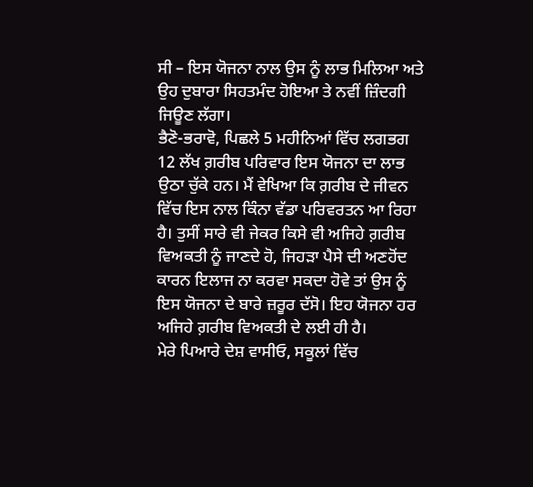ਸੀ – ਇਸ ਯੋਜਨਾ ਨਾਲ ਉਸ ਨੂੰ ਲਾਭ ਮਿਲਿਆ ਅਤੇ ਉਹ ਦੁਬਾਰਾ ਸਿਹਤਮੰਦ ਹੋਇਆ ਤੇ ਨਵੀਂ ਜ਼ਿੰਦਗੀ ਜਿਊਣ ਲੱਗਾ।
ਭੈਣੋ-ਭਰਾਵੋ, ਪਿਛਲੇ 5 ਮਹੀਨਿਆਂ ਵਿੱਚ ਲਗਭਗ 12 ਲੱਖ ਗ਼ਰੀਬ ਪਰਿਵਾਰ ਇਸ ਯੋਜਨਾ ਦਾ ਲਾਭ ਉਠਾ ਚੁੱਕੇ ਹਨ। ਮੈਂ ਵੇਖਿਆ ਕਿ ਗ਼ਰੀਬ ਦੇ ਜੀਵਨ ਵਿੱਚ ਇਸ ਨਾਲ ਕਿੰਨਾ ਵੱਡਾ ਪਰਿਵਰਤਨ ਆ ਰਿਹਾ ਹੈ। ਤੁਸੀਂ ਸਾਰੇ ਵੀ ਜੇਕਰ ਕਿਸੇ ਵੀ ਅਜਿਹੇ ਗ਼ਰੀਬ ਵਿਅਕਤੀ ਨੂੰ ਜਾਣਦੇ ਹੋ, ਜਿਹੜਾ ਪੈਸੇ ਦੀ ਅਣਹੋਂਦ ਕਾਰਨ ਇਲਾਜ ਨਾ ਕਰਵਾ ਸਕਦਾ ਹੋਵੇ ਤਾਂ ਉਸ ਨੂੰ ਇਸ ਯੋਜਨਾ ਦੇ ਬਾਰੇ ਜ਼ਰੂਰ ਦੱਸੋ। ਇਹ ਯੋਜਨਾ ਹਰ ਅਜਿਹੇ ਗ਼ਰੀਬ ਵਿਅਕਤੀ ਦੇ ਲਈ ਹੀ ਹੈ।
ਮੇਰੇ ਪਿਆਰੇ ਦੇਸ਼ ਵਾਸੀਓ, ਸਕੂਲਾਂ ਵਿੱਚ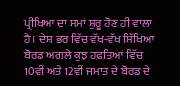ਪ੍ਰੀਖਿਆ ਦਾ ਸਮਾਂ ਸ਼ੁਰੂ ਹੋਣ ਹੀ ਵਾਲਾ ਹੈ। ਦੇਸ਼ ਭਰ ਵਿੱਚ ਵੱਖ-ਵੱਖ ਸਿੱਖਿਆ ਬੋਰਡ ਅਗਲੇ ਕੁਝ ਹਫ਼ਤਿਆਂ ਵਿੱਚ 10ਵੀਂ ਅਤੇ 12ਵੀਂ ਜਮਾਤ ਦੇ ਬੋਰਡ ਦੇ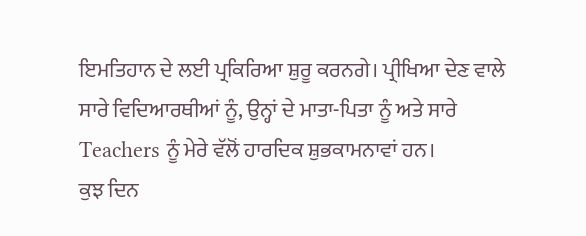ਇਮਤਿਹਾਨ ਦੇ ਲਈ ਪ੍ਰਕਿਰਿਆ ਸ਼ੁਰੂ ਕਰਨਗੇ। ਪ੍ਰੀਖਿਆ ਦੇਣ ਵਾਲੇ ਸਾਰੇ ਵਿਦਿਆਰਥੀਆਂ ਨੂੰ, ਉਨ੍ਹਾਂ ਦੇ ਮਾਤਾ-ਪਿਤਾ ਨੂੰ ਅਤੇ ਸਾਰੇ Teachers ਨੂੰ ਮੇਰੇ ਵੱਲੋਂ ਹਾਰਦਿਕ ਸ਼ੁਭਕਾਮਨਾਵਾਂ ਹਨ।
ਕੁਝ ਦਿਨ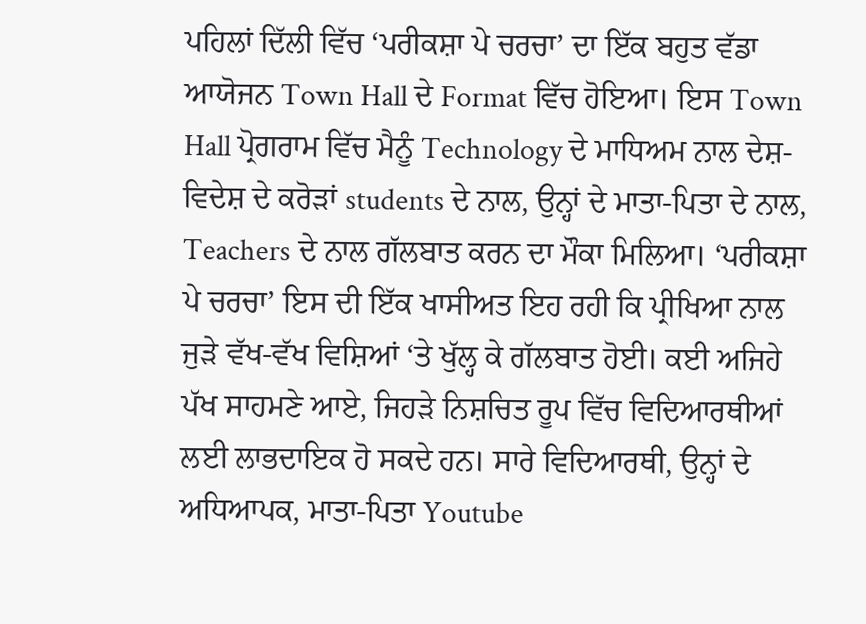ਪਹਿਲਾਂ ਦਿੱਲੀ ਵਿੱਚ ‘ਪਰੀਕਸ਼ਾ ਪੇ ਚਰਚਾ’ ਦਾ ਇੱਕ ਬਹੁਤ ਵੱਡਾ ਆਯੋਜਨ Town Hall ਦੇ Format ਵਿੱਚ ਹੋਇਆ। ਇਸ Town Hall ਪ੍ਰੋਗਰਾਮ ਵਿੱਚ ਮੈਨੂੰ Technology ਦੇ ਮਾਧਿਅਮ ਨਾਲ ਦੇਸ਼-ਵਿਦੇਸ਼ ਦੇ ਕਰੋੜਾਂ students ਦੇ ਨਾਲ, ਉਨ੍ਹਾਂ ਦੇ ਮਾਤਾ-ਪਿਤਾ ਦੇ ਨਾਲ, Teachers ਦੇ ਨਾਲ ਗੱਲਬਾਤ ਕਰਨ ਦਾ ਮੌਕਾ ਮਿਲਿਆ। ‘ਪਰੀਕਸ਼ਾ ਪੇ ਚਰਚਾ’ ਇਸ ਦੀ ਇੱਕ ਖਾਸੀਅਤ ਇਹ ਰਹੀ ਕਿ ਪ੍ਰੀਖਿਆ ਨਾਲ ਜੁੜੇ ਵੱਖ-ਵੱਖ ਵਿਸ਼ਿਆਂ ‘ਤੇ ਖੁੱਲ੍ਹ ਕੇ ਗੱਲਬਾਤ ਹੋਈ। ਕਈ ਅਜਿਹੇ ਪੱਖ ਸਾਹਮਣੇ ਆਏ, ਜਿਹੜੇ ਨਿਸ਼ਚਿਤ ਰੂਪ ਵਿੱਚ ਵਿਦਿਆਰਥੀਆਂ ਲਈ ਲਾਭਦਾਇਕ ਹੋ ਸਕਦੇ ਹਨ। ਸਾਰੇ ਵਿਦਿਆਰਥੀ, ਉਨ੍ਹਾਂ ਦੇ ਅਧਿਆਪਕ, ਮਾਤਾ-ਪਿਤਾ Youtube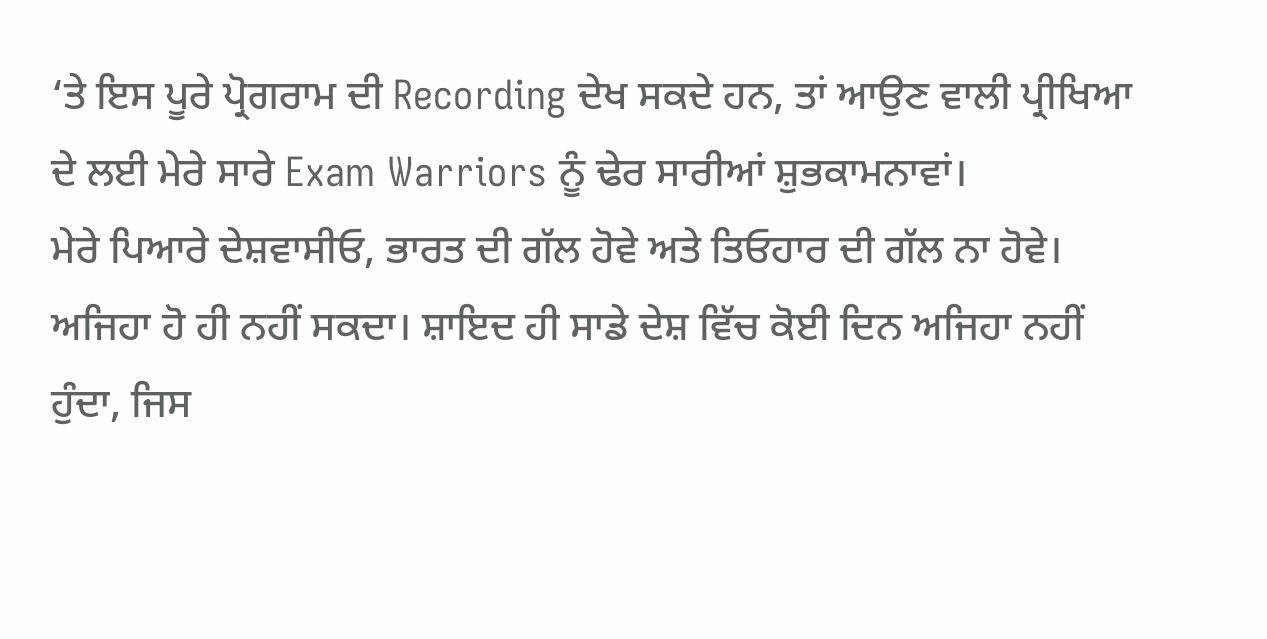‘ਤੇ ਇਸ ਪੂਰੇ ਪ੍ਰੋਗਰਾਮ ਦੀ Recording ਦੇਖ ਸਕਦੇ ਹਨ, ਤਾਂ ਆਉਣ ਵਾਲੀ ਪ੍ਰੀਖਿਆ ਦੇ ਲਈ ਮੇਰੇ ਸਾਰੇ Exam Warriors ਨੂੰ ਢੇਰ ਸਾਰੀਆਂ ਸ਼ੁਭਕਾਮਨਾਵਾਂ।
ਮੇਰੇ ਪਿਆਰੇ ਦੇਸ਼ਵਾਸੀਓ, ਭਾਰਤ ਦੀ ਗੱਲ ਹੋਵੇ ਅਤੇ ਤਿਓਹਾਰ ਦੀ ਗੱਲ ਨਾ ਹੋਵੇ। ਅਜਿਹਾ ਹੋ ਹੀ ਨਹੀਂ ਸਕਦਾ। ਸ਼ਾਇਦ ਹੀ ਸਾਡੇ ਦੇਸ਼ ਵਿੱਚ ਕੋਈ ਦਿਨ ਅਜਿਹਾ ਨਹੀਂ ਹੁੰਦਾ, ਜਿਸ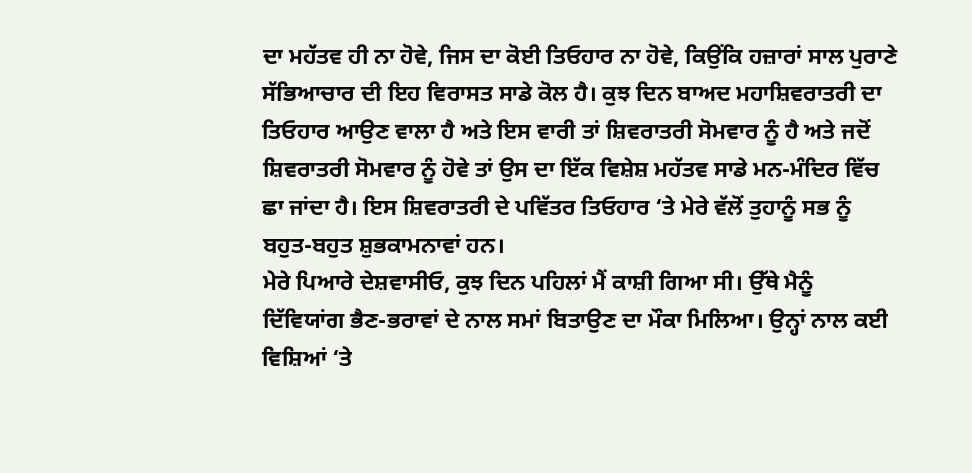ਦਾ ਮਹੱਤਵ ਹੀ ਨਾ ਹੋਵੇ, ਜਿਸ ਦਾ ਕੋਈ ਤਿਓਹਾਰ ਨਾ ਹੋਵੇ, ਕਿਉਂਕਿ ਹਜ਼ਾਰਾਂ ਸਾਲ ਪੁਰਾਣੇ ਸੱਭਿਆਚਾਰ ਦੀ ਇਹ ਵਿਰਾਸਤ ਸਾਡੇ ਕੋਲ ਹੈ। ਕੁਝ ਦਿਨ ਬਾਅਦ ਮਹਾਸ਼ਿਵਰਾਤਰੀ ਦਾ ਤਿਓਹਾਰ ਆਉਣ ਵਾਲਾ ਹੈ ਅਤੇ ਇਸ ਵਾਰੀ ਤਾਂ ਸ਼ਿਵਰਾਤਰੀ ਸੋਮਵਾਰ ਨੂੰ ਹੈ ਅਤੇ ਜਦੋਂ ਸ਼ਿਵਰਾਤਰੀ ਸੋਮਵਾਰ ਨੂੰ ਹੋਵੇ ਤਾਂ ਉਸ ਦਾ ਇੱਕ ਵਿਸ਼ੇਸ਼ ਮਹੱਤਵ ਸਾਡੇ ਮਨ-ਮੰਦਿਰ ਵਿੱਚ ਛਾ ਜਾਂਦਾ ਹੈ। ਇਸ ਸ਼ਿਵਰਾਤਰੀ ਦੇ ਪਵਿੱਤਰ ਤਿਓਹਾਰ ‘ਤੇ ਮੇਰੇ ਵੱਲੋਂ ਤੁਹਾਨੂੰ ਸਭ ਨੂੰ ਬਹੁਤ-ਬਹੁਤ ਸ਼ੁਭਕਾਮਨਾਵਾਂ ਹਨ।
ਮੇਰੇ ਪਿਆਰੇ ਦੇਸ਼ਵਾਸੀਓ, ਕੁਝ ਦਿਨ ਪਹਿਲਾਂ ਮੈਂ ਕਾਸ਼ੀ ਗਿਆ ਸੀ। ਉੱਥੇ ਮੈਨੂੰ ਦਿੱਵਿਯਾਂਗ ਭੈਣ-ਭਰਾਵਾਂ ਦੇ ਨਾਲ ਸਮਾਂ ਬਿਤਾਉਣ ਦਾ ਮੌਕਾ ਮਿਲਿਆ। ਉਨ੍ਹਾਂ ਨਾਲ ਕਈ ਵਿਸ਼ਿਆਂ ‘ਤੇ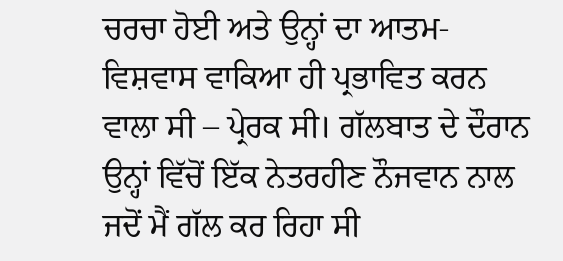ਚਰਚਾ ਹੋਈ ਅਤੇ ਉਨ੍ਹਾਂ ਦਾ ਆਤਮ-ਵਿਸ਼ਵਾਸ ਵਾਕਿਆ ਹੀ ਪ੍ਰਭਾਵਿਤ ਕਰਨ ਵਾਲਾ ਸੀ – ਪ੍ਰੇਰਕ ਸੀ। ਗੱਲਬਾਤ ਦੇ ਦੌਰਾਨ ਉਨ੍ਹਾਂ ਵਿੱਚੋਂ ਇੱਕ ਨੇਤਰਹੀਣ ਨੌਜਵਾਨ ਨਾਲ ਜਦੋਂ ਮੈਂ ਗੱਲ ਕਰ ਰਿਹਾ ਸੀ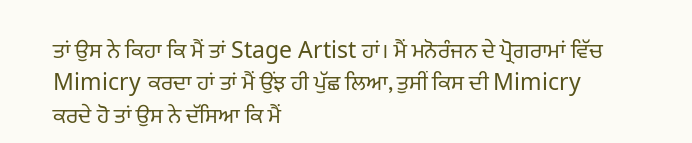ਤਾਂ ਉਸ ਨੇ ਕਿਹਾ ਕਿ ਮੈਂ ਤਾਂ Stage Artist ਹਾਂ। ਮੈਂ ਮਨੋਰੰਜਨ ਦੇ ਪ੍ਰੋਗਰਾਮਾਂ ਵਿੱਚ Mimicry ਕਰਦਾ ਹਾਂ ਤਾਂ ਮੈਂ ਉਂਝ ਹੀ ਪੁੱਛ ਲਿਆ, ਤੁਸੀਂ ਕਿਸ ਦੀ Mimicry ਕਰਦੇ ਹੋ ਤਾਂ ਉਸ ਨੇ ਦੱਸਿਆ ਕਿ ਮੈਂ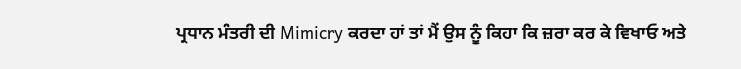ਪ੍ਰਧਾਨ ਮੰਤਰੀ ਦੀ Mimicry ਕਰਦਾ ਹਾਂ ਤਾਂ ਮੈਂ ਉਸ ਨੂੰ ਕਿਹਾ ਕਿ ਜ਼ਰਾ ਕਰ ਕੇ ਵਿਖਾਓ ਅਤੇ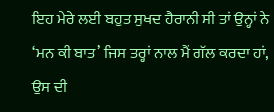ਇਹ ਮੇਰੇ ਲਈ ਬਹੁਤ ਸੁਖਦ ਹੈਰਾਨੀ ਸੀ ਤਾਂ ਉਨ੍ਹਾਂ ਨੇ ‘ਮਨ ਕੀ ਬਾਤ’ ਜਿਸ ਤਰ੍ਹਾਂ ਨਾਲ ਮੈਂ ਗੱਲ ਕਰਦਾ ਹਾਂ, ਉਸ ਦੀ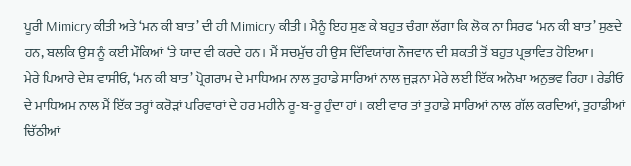ਪੂਰੀ Mimicry ਕੀਤੀ ਅਤੇ ‘ਮਨ ਕੀ ਬਾਤ’ ਦੀ ਹੀ Mimicry ਕੀਤੀ। ਮੈਨੂੰ ਇਹ ਸੁਣ ਕੇ ਬਹੁਤ ਚੰਗਾ ਲੱਗਾ ਕਿ ਲੋਕ ਨਾ ਸਿਰਫ ‘ਮਨ ਕੀ ਬਾਤ’ ਸੁਣਦੇ ਹਨ, ਬਲਕਿ ਉਸ ਨੂੰ ਕਈ ਮੌਕਿਆਂ ‘ਤੇ ਯਾਦ ਵੀ ਕਰਦੇ ਹਨ। ਮੈਂ ਸਚਮੁੱਚ ਹੀ ਉਸ ਦਿੱਵਿਯਾਂਗ ਨੌਜਵਾਨ ਦੀ ਸ਼ਕਤੀ ਤੋਂ ਬਹੁਤ ਪ੍ਰਭਾਵਿਤ ਹੋਇਆ।
ਮੇਰੇ ਪਿਆਰੇ ਦੇਸ਼ ਵਾਸੀਓ, ‘ਮਨ ਕੀ ਬਾਤ’ ਪ੍ਰੋਗਰਾਮ ਦੇ ਮਾਧਿਅਮ ਨਾਲ ਤੁਹਾਡੇ ਸਾਰਿਆਂ ਨਾਲ ਜੁੜਨਾ ਮੇਰੇ ਲਈ ਇੱਕ ਅਨੋਖਾ ਅਨੁਭਵ ਰਿਹਾ। ਰੇਡੀਓ ਦੇ ਮਾਧਿਅਮ ਨਾਲ ਮੈਂ ਇੱਕ ਤਰ੍ਹਾਂ ਕਰੋੜਾਂ ਪਰਿਵਾਰਾਂ ਦੇ ਹਰ ਮਹੀਨੇ ਰੂ-ਬ-ਰੂ ਹੁੰਦਾ ਹਾਂ। ਕਈ ਵਾਰ ਤਾਂ ਤੁਹਾਡੇ ਸਾਰਿਆਂ ਨਾਲ ਗੱਲ ਕਰਦਿਆਂ, ਤੁਹਾਡੀਆਂ ਚਿੱਠੀਆਂ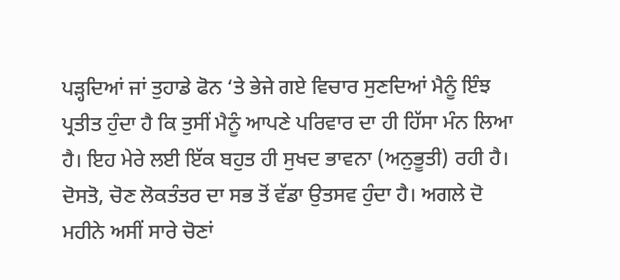ਪੜ੍ਹਦਿਆਂ ਜਾਂ ਤੁਹਾਡੇ ਫੋਨ ‘ਤੇ ਭੇਜੇ ਗਏ ਵਿਚਾਰ ਸੁਣਦਿਆਂ ਮੈਨੂੰ ਇੰਝ ਪ੍ਰਤੀਤ ਹੁੰਦਾ ਹੈ ਕਿ ਤੁਸੀਂ ਮੈਨੂੰ ਆਪਣੇ ਪਰਿਵਾਰ ਦਾ ਹੀ ਹਿੱਸਾ ਮੰਨ ਲਿਆ ਹੈ। ਇਹ ਮੇਰੇ ਲਈ ਇੱਕ ਬਹੁਤ ਹੀ ਸੁਖਦ ਭਾਵਨਾ (ਅਨੁਭੂਤੀ) ਰਹੀ ਹੈ।
ਦੋਸਤੋ, ਚੋਣ ਲੋਕਤੰਤਰ ਦਾ ਸਭ ਤੋਂ ਵੱਡਾ ਉਤਸਵ ਹੁੰਦਾ ਹੈ। ਅਗਲੇ ਦੋ ਮਹੀਨੇ ਅਸੀਂ ਸਾਰੇ ਚੋਣਾਂ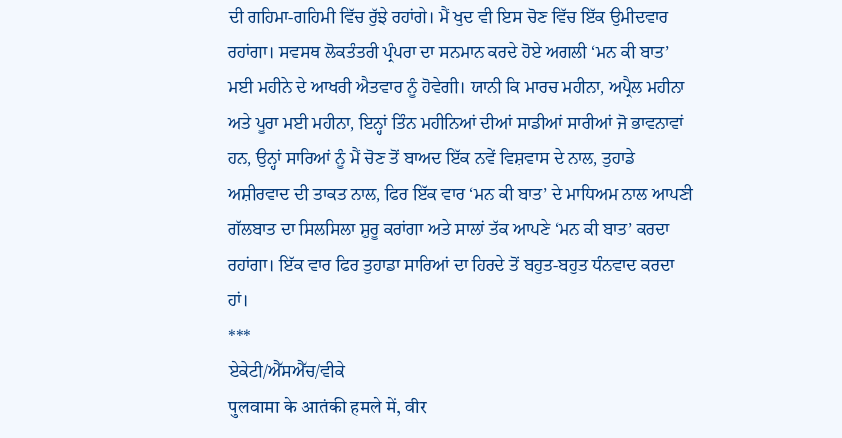ਦੀ ਗਹਿਮਾ-ਗਹਿਮੀ ਵਿੱਚ ਰੁੱਝੇ ਰਹਾਂਗੇ। ਮੈਂ ਖੁਦ ਵੀ ਇਸ ਚੋਣ ਵਿੱਚ ਇੱਕ ਉਮੀਦਵਾਰ ਰਹਾਂਗਾ। ਸਵਸਥ ਲੋਕਤੰਤਰੀ ਪ੍ਰੰਪਰਾ ਦਾ ਸਨਮਾਨ ਕਰਦੇ ਹੋਏ ਅਗਲੀ ‘ਮਨ ਕੀ ਬਾਤ’ ਮਈ ਮਹੀਨੇ ਦੇ ਆਖਰੀ ਐਤਵਾਰ ਨੂੰ ਹੋਵੇਗੀ। ਯਾਨੀ ਕਿ ਮਾਰਚ ਮਹੀਨਾ, ਅਪ੍ਰੈਲ ਮਹੀਨਾ ਅਤੇ ਪੂਰਾ ਮਈ ਮਹੀਨਾ, ਇਨ੍ਹਾਂ ਤਿੰਨ ਮਹੀਨਿਆਂ ਦੀਆਂ ਸਾਡੀਆਂ ਸਾਰੀਆਂ ਜੋ ਭਾਵਨਾਵਾਂ ਹਨ, ਉਨ੍ਹਾਂ ਸਾਰਿਆਂ ਨੂੰ ਮੈਂ ਚੋਣ ਤੋਂ ਬਾਅਦ ਇੱਕ ਨਵੇਂ ਵਿਸ਼ਵਾਸ ਦੇ ਨਾਲ, ਤੁਹਾਡੇ ਅਸ਼ੀਰਵਾਦ ਦੀ ਤਾਕਤ ਨਾਲ, ਫਿਰ ਇੱਕ ਵਾਰ ‘ਮਨ ਕੀ ਬਾਤ’ ਦੇ ਮਾਧਿਅਮ ਨਾਲ ਆਪਣੀ ਗੱਲਬਾਤ ਦਾ ਸਿਲਸਿਲਾ ਸ਼ੁਰੂ ਕਰਾਂਗਾ ਅਤੇ ਸਾਲਾਂ ਤੱਕ ਆਪਣੇ ‘ਮਨ ਕੀ ਬਾਤ’ ਕਰਦਾ ਰਹਾਂਗਾ। ਇੱਕ ਵਾਰ ਫਿਰ ਤੁਹਾਡਾ ਸਾਰਿਆਂ ਦਾ ਹਿਰਦੇ ਤੋਂ ਬਹੁਤ-ਬਹੁਤ ਧੰਨਵਾਦ ਕਰਦਾ ਹਾਂ।
***
ਏਕੇਟੀ/ਐੱਸਐੱਚ/ਵੀਕੇ
पुलवामा के आतंकी हमले में, वीर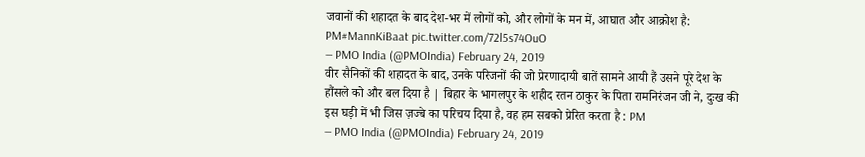जवानों की शहादत के बाद देश-भर में लोगों को, और लोगों के मन में, आघात और आक्रोश है: PM#MannKiBaat pic.twitter.com/72l5s74OuO
— PMO India (@PMOIndia) February 24, 2019
वीर सैनिकों की शहादत के बाद, उनके परिजनों की जो प्रेरणादायी बातें सामने आयी हैं उसने पूरे देश के हौंसले को और बल दिया है | बिहार के भागलपुर के शहीद रतन ठाकुर के पिता रामनिरंजन जी ने, दुःख की इस घड़ी में भी जिस ज़ज्बे का परिचय दिया है, वह हम सबको प्रेरित करता है : PM
— PMO India (@PMOIndia) February 24, 2019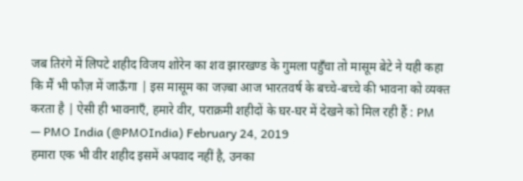जब तिरंगे में लिपटे शहीद विजय शोरेन का शव झारखण्ड के गुमला पहुँचा तो मासूम बेटे ने यही कहा कि मैं भी फौज़ में जाऊँगा | इस मासूम का जज़्बा आज भारतवर्ष के बच्चे-बच्चे की भावना को व्यक्त करता है | ऐसी ही भावनाएँ, हमारे वीर, पराक्रमी शहीदों के घर-घर में देखने को मिल रही हैं : PM
— PMO India (@PMOIndia) February 24, 2019
हमारा एक भी वीर शहीद इसमें अपवाद नहीं है, उनका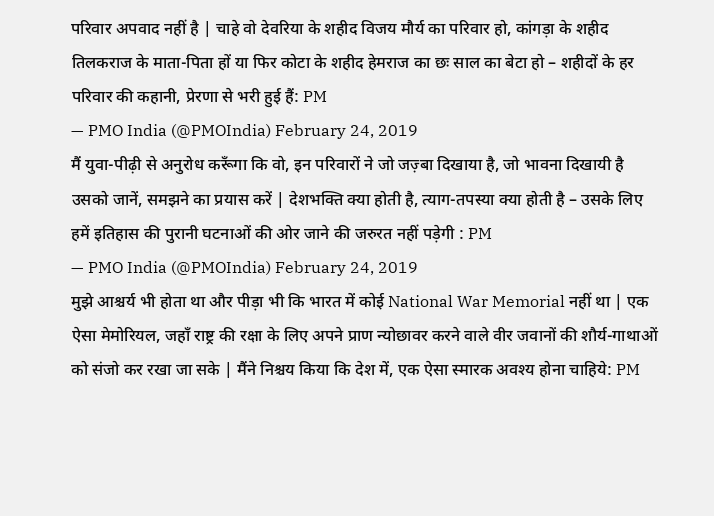परिवार अपवाद नहीं है | चाहे वो देवरिया के शहीद विजय मौर्य का परिवार हो, कांगड़ा के शहीद तिलकराज के माता-पिता हों या फिर कोटा के शहीद हेमराज का छः साल का बेटा हो – शहीदों के हर परिवार की कहानी, प्रेरणा से भरी हुई हैं: PM
— PMO India (@PMOIndia) February 24, 2019
मैं युवा-पीढ़ी से अनुरोध करूँगा कि वो, इन परिवारों ने जो जज़्बा दिखाया है, जो भावना दिखायी है उसको जानें, समझने का प्रयास करें | देशभक्ति क्या होती है, त्याग-तपस्या क्या होती है – उसके लिए हमें इतिहास की पुरानी घटनाओं की ओर जाने की जरुरत नहीं पड़ेगी : PM
— PMO India (@PMOIndia) February 24, 2019
मुझे आश्चर्य भी होता था और पीड़ा भी कि भारत में कोई National War Memorial नहीं था | एक ऐसा मेमोरियल, जहाँ राष्ट्र की रक्षा के लिए अपने प्राण न्योछावर करने वाले वीर जवानों की शौर्य-गाथाओं को संजो कर रखा जा सके | मैंने निश्चय किया कि देश में, एक ऐसा स्मारक अवश्य होना चाहिये: PM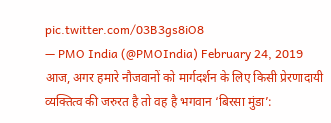pic.twitter.com/03B3gs8iO8
— PMO India (@PMOIndia) February 24, 2019
आज, अगर हमारे नौजवानों को मार्गदर्शन के लिए किसी प्रेरणादायी व्यक्तित्व की जरुरत है तो वह है भगवान ‘बिरसा मुंडा’: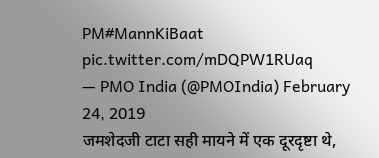PM#MannKiBaat pic.twitter.com/mDQPW1RUaq
— PMO India (@PMOIndia) February 24, 2019
जमशेदजी टाटा सही मायने में एक दूरदृष्टा थे,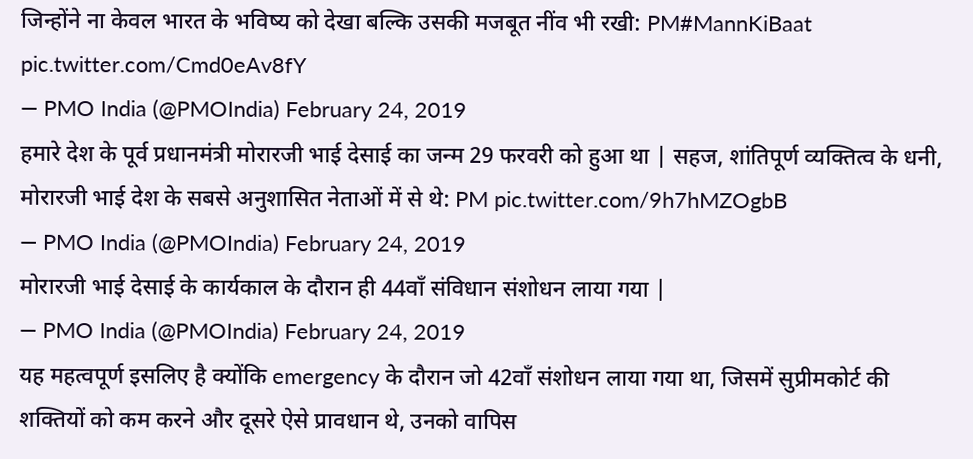जिन्होंने ना केवल भारत के भविष्य को देखा बल्कि उसकी मजबूत नींव भी रखी: PM#MannKiBaat pic.twitter.com/Cmd0eAv8fY
— PMO India (@PMOIndia) February 24, 2019
हमारे देश के पूर्व प्रधानमंत्री मोरारजी भाई देसाई का जन्म 29 फरवरी को हुआ था | सहज, शांतिपूर्ण व्यक्तित्व के धनी, मोरारजी भाई देश के सबसे अनुशासित नेताओं में से थे: PM pic.twitter.com/9h7hMZOgbB
— PMO India (@PMOIndia) February 24, 2019
मोरारजी भाई देसाई के कार्यकाल के दौरान ही 44वाँ संविधान संशोधन लाया गया |
— PMO India (@PMOIndia) February 24, 2019
यह महत्वपूर्ण इसलिए है क्योंकि emergency के दौरान जो 42वाँ संशोधन लाया गया था, जिसमें सुप्रीमकोर्ट की शक्तियों को कम करने और दूसरे ऐसे प्रावधान थे, उनको वापिस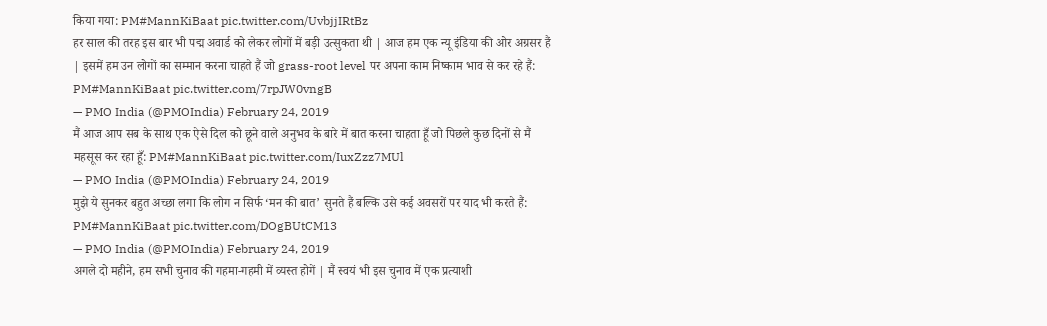किया गया: PM#MannKiBaat pic.twitter.com/UvbjjIRtBz
हर साल की तरह इस बार भी पद्म अवार्ड को लेकर लोगों में बड़ी उत्सुकता थी | आज हम एक न्यू इंडिया की ओर अग्रसर हैं | इसमें हम उन लोगों का सम्मान करना चाहते हैं जो grass-root level पर अपना काम निष्काम भाव से कर रहे हैं: PM#MannKiBaat pic.twitter.com/7rpJW0vngB
— PMO India (@PMOIndia) February 24, 2019
मैं आज आप सब के साथ एक ऐसे दिल को छूने वाले अनुभव के बारे में बात करना चाहता हूँ जो पिछले कुछ दिनों से मैं महसूस कर रहा हूँ: PM#MannKiBaat pic.twitter.com/IuxZzz7MUl
— PMO India (@PMOIndia) February 24, 2019
मुझे ये सुनकर बहुत अच्छा लगा कि लोग न सिर्फ ‘मन की बात’ सुनते हैं बल्कि उसे कई अवसरों पर याद भी करते हैं: PM#MannKiBaat pic.twitter.com/DOgBUtCM13
— PMO India (@PMOIndia) February 24, 2019
अगले दो महीने, हम सभी चुनाव की गहमा-गहमी में व्यस्त होगें | मैं स्वयं भी इस चुनाव में एक प्रत्याशी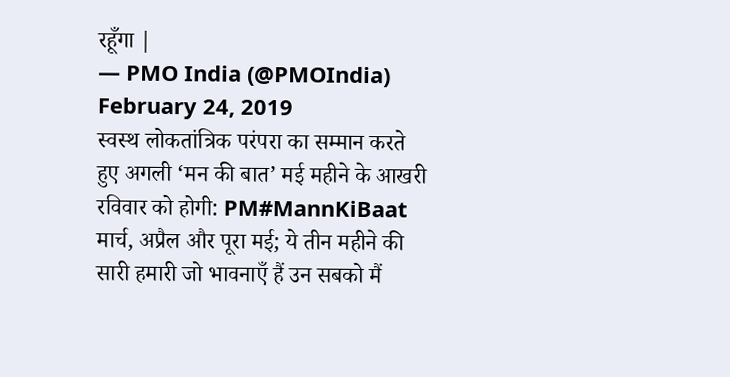रहूँगा |
— PMO India (@PMOIndia) February 24, 2019
स्वस्थ लोकतांत्रिक परंपरा का सम्मान करते हुए अगली ‘मन की बात’ मई महीने के आखरी रविवार को होगी: PM#MannKiBaat
मार्च, अप्रैल और पूरा मई; ये तीन महीने की सारी हमारी जो भावनाएँ हैं उन सबको मैं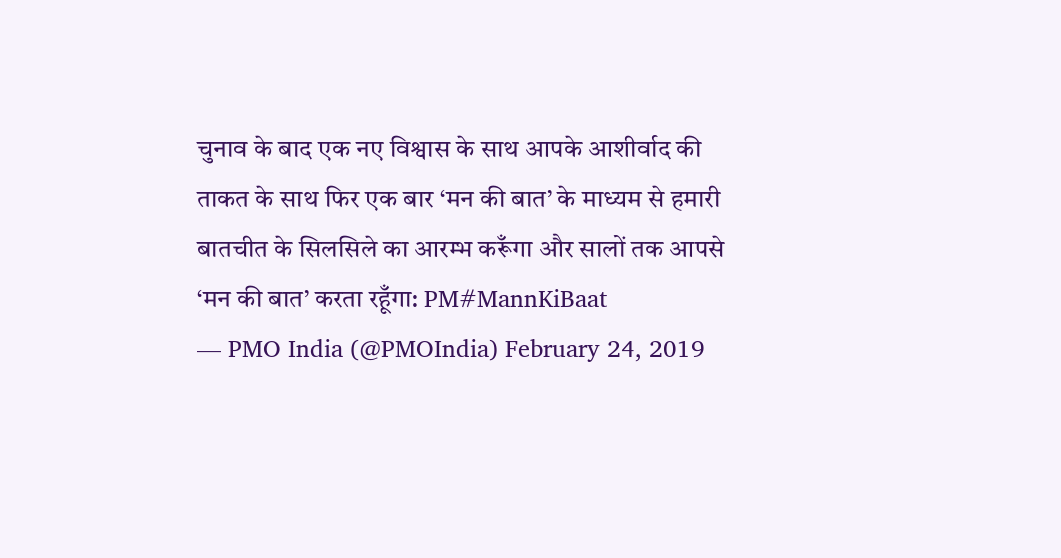चुनाव के बाद एक नए विश्वास के साथ आपके आशीर्वाद की ताकत के साथ फिर एक बार ‘मन की बात’ के माध्यम से हमारी बातचीत के सिलसिले का आरम्भ करूँगा और सालों तक आपसे ‘मन की बात’ करता रहूँगा: PM#MannKiBaat
— PMO India (@PMOIndia) February 24, 2019